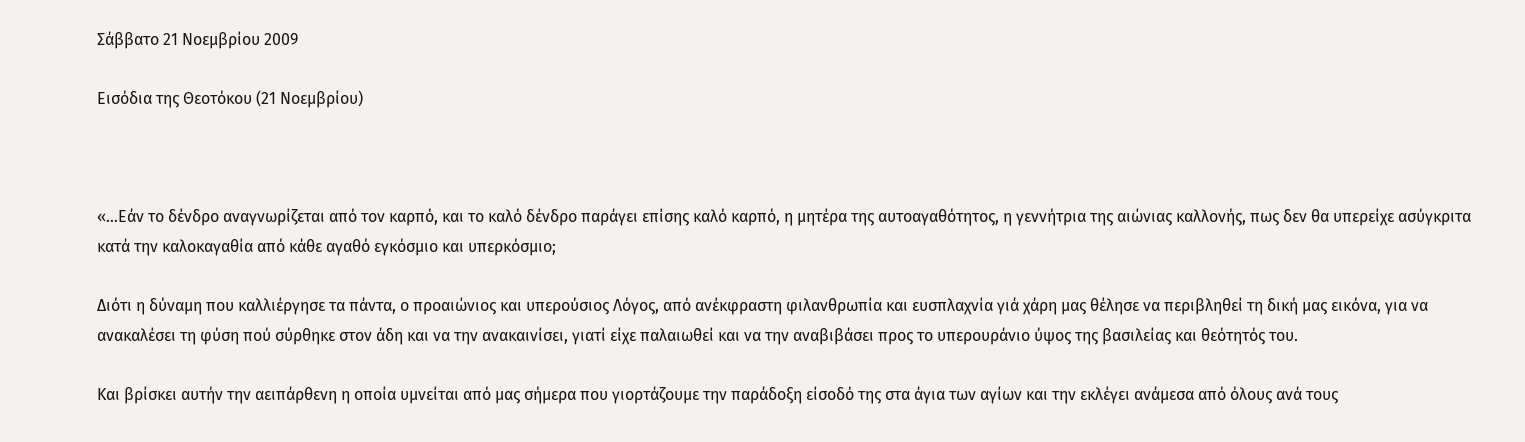Σάββατο 21 Νοεμβρίου 2009

Εισόδια της Θεοτόκου (21 Νοεμβρίου)



«…Εάν το δένδρο αναγνωρίζεται από τον καρπό, και το καλό δένδρο παράγει επίσης καλό καρπό, η μητέρα της αυτοαγαθότητος, η γεννήτρια της αιώνιας καλλονής, πως δεν θα υπερείχε ασύγκριτα κατά την καλοκαγαθία από κάθε αγαθό εγκόσμιο και υπερκόσμιο;

Διότι η δύναμη που καλλιέργησε τα πάντα, ο προαιώνιος και υπερούσιος Λόγος, από ανέκφραστη φιλανθρωπία και ευσπλαχνία γιά χάρη μας θέλησε να περιβληθεί τη δική μας εικόνα, για να ανακαλέσει τη φύση πού σύρθηκε στον άδη και να την ανακαινίσει, γιατί είχε παλαιωθεί και να την αναβιβάσει προς το υπερουράνιο ύψος της βασιλείας και θεότητός του.

Και βρίσκει αυτήν την αειπάρθενη η οποία υμνείται από μας σήμερα που γιορτάζουμε την παράδοξη είσοδό της στα άγια των αγίων και την εκλέγει ανάμεσα από όλους ανά τους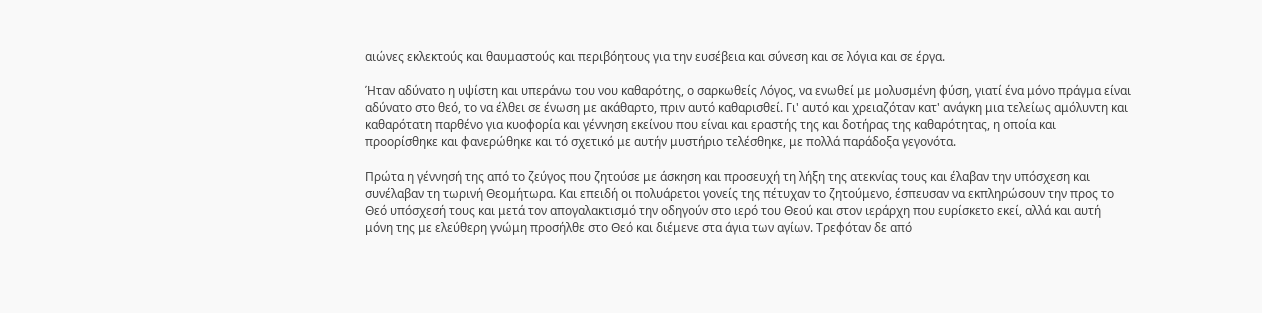αιώνες εκλεκτούς και θαυμαστούς και περιβόητους για την ευσέβεια και σύνεση και σε λόγια και σε έργα.

Ήταν αδύνατο η υψίστη και υπεράνω του νου καθαρότης, ο σαρκωθείς Λόγος, να ενωθεί με μολυσμένη φύση, γιατί ένα μόνο πράγμα είναι αδύνατο στο θεό, το να έλθει σε ένωση με ακάθαρτο, πριν αυτό καθαρισθεί. Γι' αυτό και χρειαζόταν κατ' ανάγκη μια τελείως αμόλυντη και καθαρότατη παρθένο για κυοφορία και γέννηση εκείνου που είναι και εραστής της και δοτήρας της καθαρότητας, η οποία και προορίσθηκε και φανερώθηκε και τό σχετικό με αυτήν μυστήριο τελέσθηκε, με πολλά παράδοξα γεγονότα.

Πρώτα η γέννησή της από το ζεύγος που ζητούσε με άσκηση και προσευχή τη λήξη της ατεκνίας τους και έλαβαν την υπόσχεση και συνέλαβαν τη τωρινή Θεομήτωρα. Και επειδή οι πολυάρετοι γονείς της πέτυχαν το ζητούμενο, έσπευσαν να εκπληρώσουν την προς το Θεό υπόσχεσή τους και μετά τον απογαλακτισμό την οδηγούν στο ιερό του Θεού και στον ιεράρχη που ευρίσκετο εκεί, αλλά και αυτή μόνη της με ελεύθερη γνώμη προσήλθε στο Θεό και διέμενε στα άγια των αγίων. Τρεφόταν δε από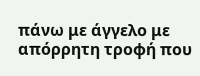πάνω με άγγελο με απόρρητη τροφή που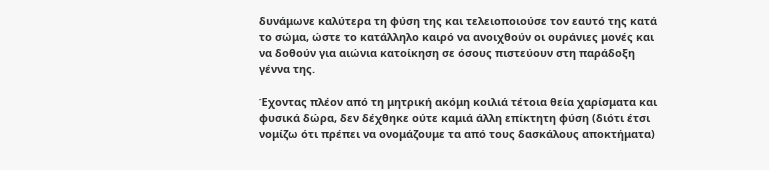δυνάμωνε καλύτερα τη φύση της και τελειοποιούσε τον εαυτό της κατά το σώμα, ώστε το κατάλληλο καιρό να ανοιχθούν οι ουράνιες μονές και να δοθούν για αιώνια κατοίκηση σε όσους πιστεύουν στη παράδοξη γέννα της.

Έχοντας πλέον από τη μητρική ακόμη κοιλιά τέτοια θεία χαρίσματα και φυσικά δώρα, δεν δέχθηκε ούτε καμιά άλλη επίκτητη φύση (διότι έτσι νομίζω ότι πρέπει να ονομάζουμε τα από τους δασκάλους αποκτήματα)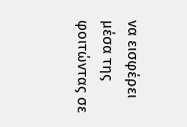να εισφέρει μέσα της φοιτώντας σε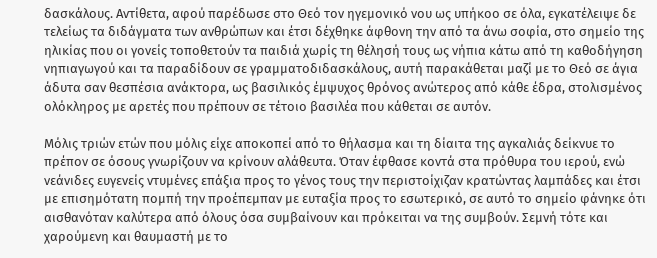δασκάλους. Αντίθετα, αφού παρέδωσε στο Θεό τον ηγεμονικό νου ως υπήκοο σε όλα, εγκατέλειψε δε τελείως τα διδάγματα των ανθρώπων και έτσι δέχθηκε άφθονη την από τα άνω σοφία, στο σημείο της ηλικίας που οι γονείς τοποθετούν τα παιδιά χωρίς τη θέλησή τους ως νήπια κάτω από τη καθοδήγηση νηπιαγωγού και τα παραδίδουν σε γραμματοδιδασκάλους, αυτή παρακάθεται μαζί με το Θεό σε άγια άδυτα σαν θεσπέσια ανάκτορα, ως βασιλικός έμψυχος θρόνος ανώτερος από κάθε έδρα, στολισμένος ολόκληρος με αρετές που πρέπουν σε τέτοιο βασιλέα που κάθεται σε αυτόν.

Μόλις τριών ετών που μόλις είχε αποκοπεί από το θήλασμα και τη δίαιτα της αγκαλιάς δείκνυε το πρέπον σε όσους γνωρίζουν να κρίνουν αλάθευτα. Όταν έφθασε κοντά στα πρόθυρα του ιερού, ενώ νεάνιδες ευγενείς ντυμένες επάξια προς το γένος τους την περιστοίχιζαν κρατώντας λαμπάδες και έτσι με επισημότατη πομπή την προέπεμπαν με ευταξία προς το εσωτερικό, σε αυτό το σημείο φάνηκε ότι αισθανόταν καλύτερα από όλους όσα συμβαίνουν και πρόκειται να της συμβούν. Σεμνή τότε και χαρούμενη και θαυμαστή με το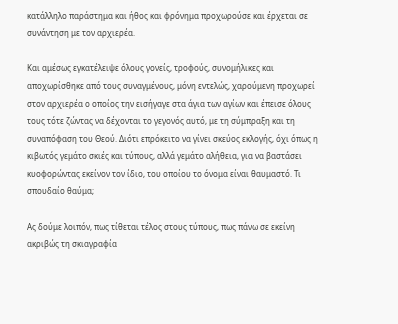κατάλληλο παράστημα και ήθος και φρόνημα προχωρούσε και έρχεται σε συνάντηση με τον αρχιερέα.

Και αμέσως εγκατέλειψε όλους γονείς, τροφούς, συνομήλικες και αποχωρίσθηκε από τους συναγμένους, μόνη εντελώς, χαρούμενη προχωρεί στον αρχιερέα ο οποίος την εισήγαγε στα άγια των αγίων και έπεισε όλους τους τότε ζώντας να δέχονται το γεγονός αυτό, με τη σύμπραξη και τη συναπόφαση του Θεού. Διότι επρόκειτο να γίνει σκεύος εκλογής, όχι όπως η κιβωτός γεμάτο σκιές και τύπους, αλλά γεμάτο αλήθεια, για να βαστάσει κυοφορώντας εκείνον τον ίδιο, του οποίου το όνομα είναι θαυμαστό. Τι σπουδαίο θαύμα;

Ας δούμε λοιπόν, πως τίθεται τέλος στους τύπους, πως πάνω σε εκείνη ακριβώς τη σκιαγραφία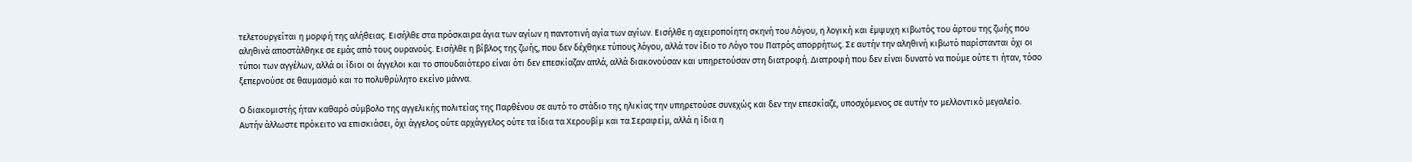τελετουργείται η μορφή της αλήθειας. Εισήλθε στα πρόσκαιρα άγια των αγίων η παντοτινή αγία των αγίων. Εισήλθε η αχειροποίητη σκηνή του Λόγου, η λογική και έμψυχη κιβωτός του άρτου της ζωής που αληθινά αποστάλθηκε σε εμάς από τους ουρανούς. Εισήλθε η βίβλος της ζωής, που δεν δέχθηκε τύπους λόγου, αλλά τον ίδιο το Λόγο του Πατρός απορρήτως. Σε αυτήν την αληθινή κιβωτό παρίστανται όχι οι τύποι των αγγέλων, αλλά οι ίδιοι οι άγγελοι και το σπουδαιότερο είναι ότι δεν επεσκίαζαν απλά, αλλά διακονούσαν και υπηρετούσαν στη διατροφή. Διατροφή που δεν είναι δυνατό να πούμε ούτε τι ήταν, τόσο ξεπερνούσε σε θαυμασμό και το πολυθρύλητο εκείνο μάννα.

Ο διακομιστής ήταν καθαρό σύμβολο της αγγελικής πολιτείας της Παρθένου σε αυτό το στάδιο της ηλικίας την υπηρετούσε συνεχώς και δεν την επεσκίαζε, υποσχόμενος σε αυτήν το μελλοντικό μεγαλείο. Αυτήν άλλωστε πρόκειτο να επισκιάσει, όχι άγγελος ούτε αρχάγγελος ούτε τα ίδια τα Χερουβίμ και τα Σεραφείμ, αλλά η ίδια η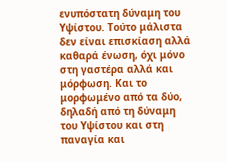ενυπόστατη δύναμη του Υψίστου. Τούτο μάλιστα δεν είναι επισκίαση αλλά καθαρά ένωση, όχι μόνο στη γαστέρα αλλά και μόρφωση. Και το μορφωμένο από τα δύο, δηλαδή από τη δύναμη του Υψίστου και στη παναγία και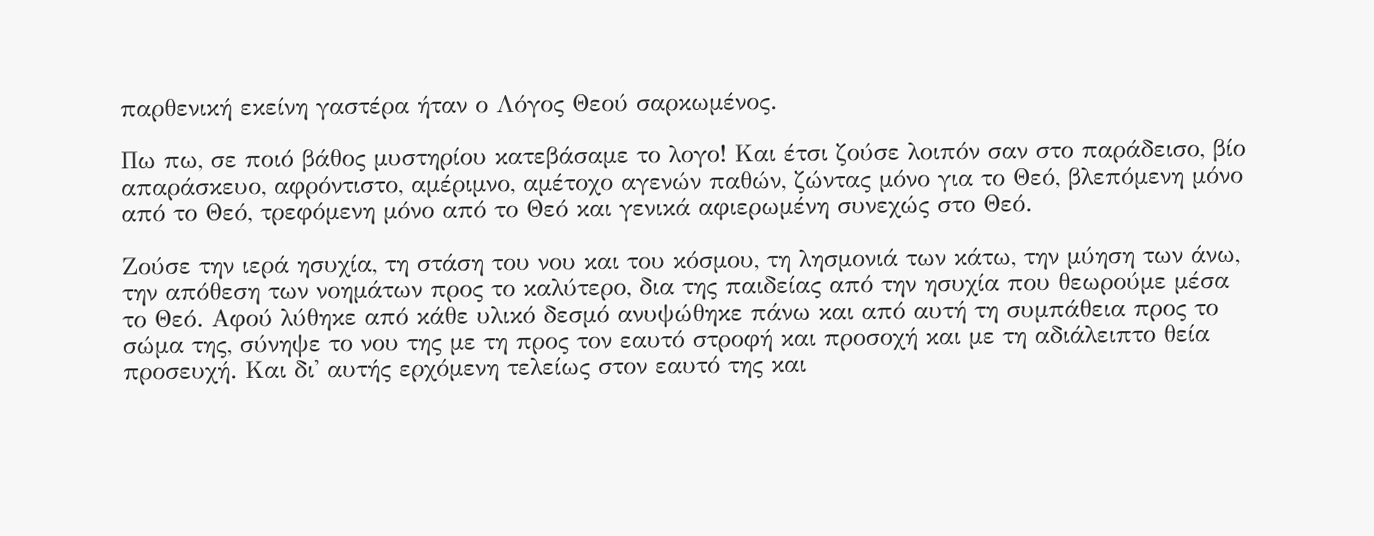παρθενική εκείνη γαστέρα ήταν ο Λόγος Θεού σαρκωμένος.

Πω πω, σε ποιό βάθος μυστηρίου κατεβάσαμε το λογο! Και έτσι ζούσε λοιπόν σαν στο παράδεισο, βίο απαράσκευο, αφρόντιστο, αμέριμνο, αμέτοχο αγενών παθών, ζώντας μόνο για το Θεό, βλεπόμενη μόνο από το Θεό, τρεφόμενη μόνο από το Θεό και γενικά αφιερωμένη συνεχώς στο Θεό.

Ζούσε την ιερά ησυχία, τη στάση του νου και του κόσμου, τη λησμονιά των κάτω, την μύηση των άνω, την απόθεση των νοημάτων προς το καλύτερο, δια της παιδείας από την ησυχία που θεωρούμε μέσα το Θεό. Αφού λύθηκε από κάθε υλικό δεσμό ανυψώθηκε πάνω και από αυτή τη συμπάθεια προς το σώμα της, σύνηψε το νου της με τη προς τον εαυτό στροφή και προσοχή και με τη αδιάλειπτο θεία προσευχή. Και δι' αυτής ερχόμενη τελείως στον εαυτό της και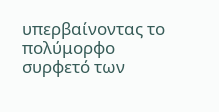υπερβαίνοντας το πολύμορφο συρφετό των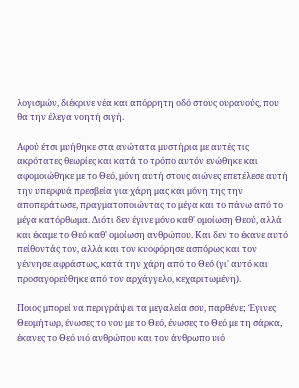λογισμών, διέκρινε νέα και απόρρητη οδό στους ουρανούς, που θα την έλεγα νοητή σιγή.

Αφού έτσι μυήθηκε στα ανώτατα μυστήρια με αυτές τις ακρότατες θεωρίες και κατά το τρόπο αυτόν ενώθηκε και αφομοιώθηκε με το Θεό, μόνη αυτή στους αιώνες επετέλεσε αυτή την υπερφυά πρεσβεία για χάρη μας και μόνη της την αποπεράτωσε, πραγματοποιώντας το μέγα και το πάνω από το μέγα κατόρθωμα. Διότι δεν έγινε μόνο καθ' ομοίωση Θεού, αλλά και έκαμε το Θεό καθ' ομοίωση ανθρώπου. Και δεν το έκανε αυτό πείθοντάς τον, αλλά και τον κυοφόρησε ασπόρως και τον γέννησε αφράστως, κατά την χάρη από το Θεό (γι' αυτό και προσαγορεύθηκε από τον αρχάγγελο, κεχαριτωμένη).

Ποιος μπορεί να περιγράψει τα μεγαλεία σου, παρθένε; Έγινες Θεομήτωρ, ένωσες το νου με το Θεό, ένωσες το Θεό με τη σάρκα, έκανες το Θεό υιό ανθρώπου και τον άνθρωπο υιό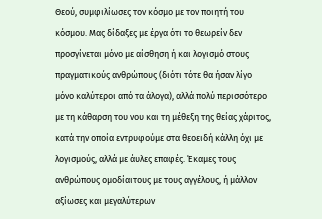Θεού, συμφιλίωσες τον κόσμο με τον ποιητή του κόσμου. Μας δίδαξες με έργα ότι το θεωρείν δεν προσγίνεται μόνο με αίσθηση ή και λογισμό στους πραγματικούς ανθρώπους (διότι τότε θα ήσαν λίγο μόνο καλύτεροι από τα άλογα), αλλά πολύ περισσότερο με τη κάθαρση του νου και τη μέθεξη της θείας χάριτος, κατά την οποία εντρυφούμε στα θεοειδή κάλλη όχι με λογισμούς, αλλά με άυλες επαφές. Έκαμες τους ανθρώπους ομοδίαιτους με τους αγγέλους, ή μάλλον αξίωσες και μεγαλύτερων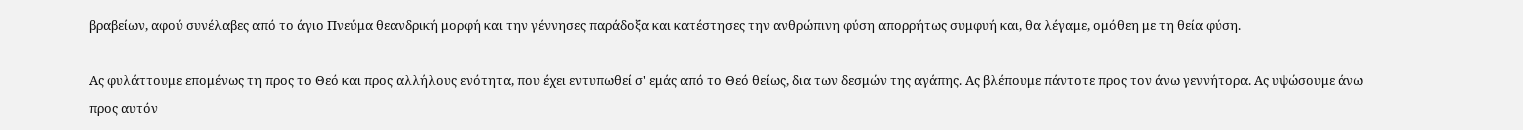βραβείων, αφού συνέλαβες από το άγιο Πνεύμα θεανδρική μορφή και την γέννησες παράδοξα και κατέστησες την ανθρώπινη φύση απορρήτως συμφυή και, θα λέγαμε, ομόθεη με τη θεία φύση.

Ας φυλάττουμε επομένως τη προς το Θεό και προς αλλήλους ενότητα, που έχει εντυπωθεί σ' εμάς από το Θεό θείως, δια των δεσμών της αγάπης. Ας βλέπουμε πάντοτε προς τον άνω γεννήτορα. Ας υψώσουμε άνω προς αυτόν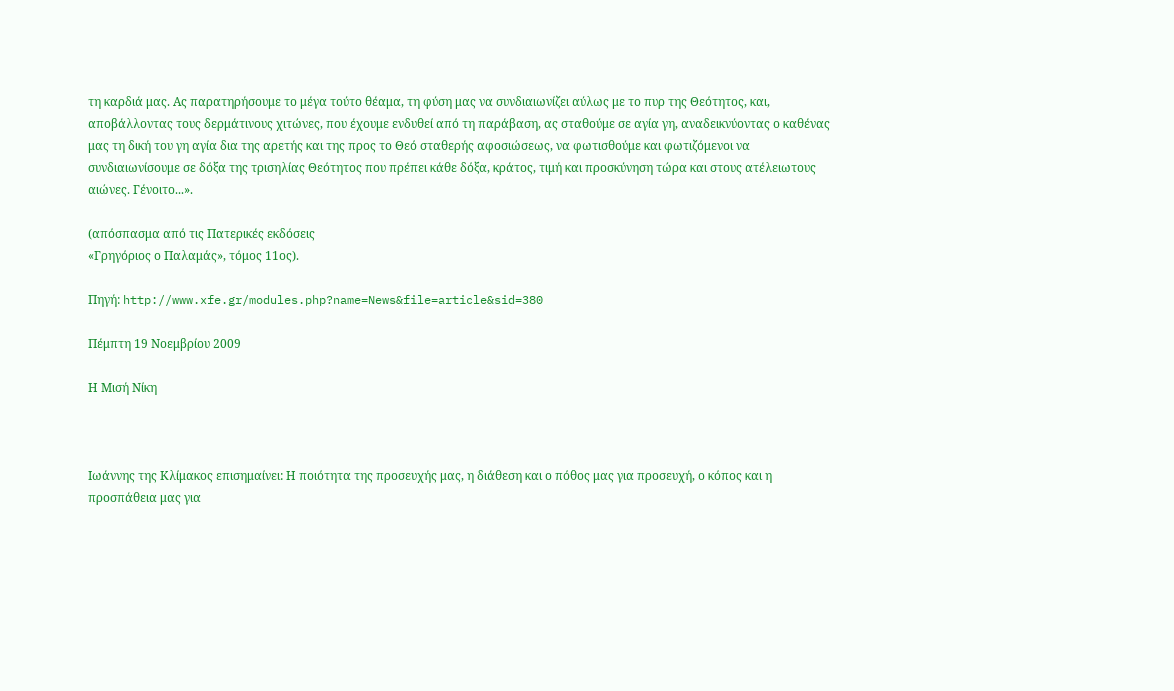τη καρδιά μας. Ας παρατηρήσουμε το μέγα τούτο θέαμα, τη φύση μας να συνδιαιωνίζει αύλως με το πυρ της Θεότητος, και, αποβάλλοντας τους δερμάτινους χιτώνες, που έχουμε ενδυθεί από τη παράβαση, ας σταθούμε σε αγία γη, αναδεικνύοντας ο καθένας μας τη δική του γη αγία δια της αρετής και της προς το Θεό σταθερής αφοσιώσεως, να φωτισθούμε και φωτιζόμενοι να συνδιαιωνίσουμε σε δόξα της τρισηλίας Θεότητος που πρέπει κάθε δόξα, κράτος, τιμή και προσκύνηση τώρα και στους ατέλειωτους αιώνες. Γένοιτο...».

(απόσπασμα από τις Πατερικές εκδόσεις
«Γρηγόριος ο Παλαμάς», τόμος 11ος).

Πηγή: http://www.xfe.gr/modules.php?name=News&file=article&sid=380

Πέμπτη 19 Νοεμβρίου 2009

Η Μισή Νίκη



Ιωάννης της Κλίμακος επισημαίνει: Η ποιότητα της προσευχής μας, η διάθεση και ο πόθος μας για προσευχή, ο κόπος και η προσπάθεια μας για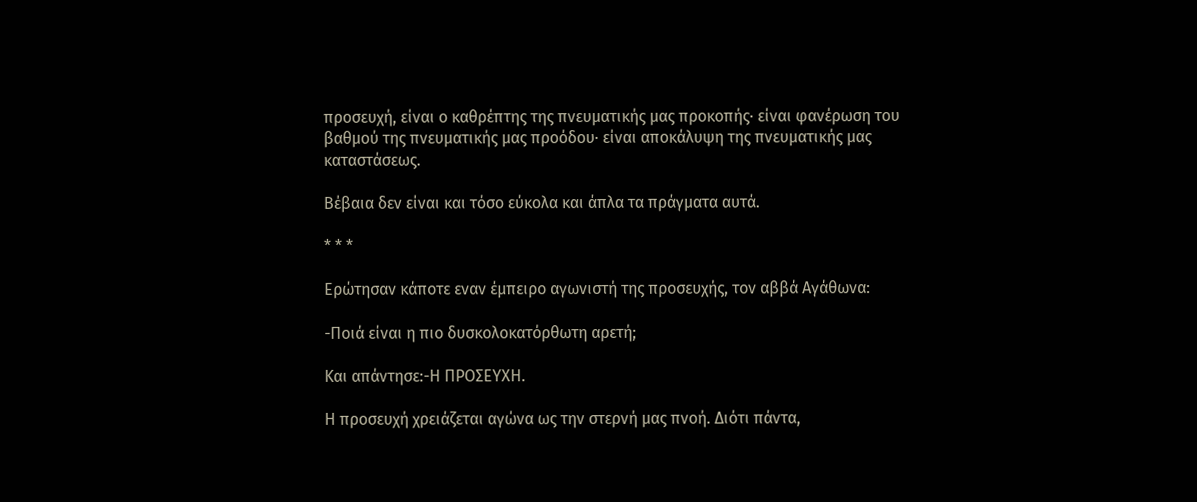προσευχή, είναι ο καθρέπτης της πνευματικής μας προκοπής· είναι φανέρωση του βαθμού της πνευματικής μας προόδου· είναι αποκάλυψη της πνευματικής μας καταστάσεως.

Βέβαια δεν είναι και τόσο εύκολα και άπλα τα πράγματα αυτά.

* * *

Ερώτησαν κάποτε εναν έμπειρο αγωνιστή της προσευχής, τον αββά Αγάθωνα:

-Ποιά είναι η πιο δυσκολοκατόρθωτη αρετή;

Και απάντησε:-Η ΠΡΟΣΕΥΧΗ.

Η προσευχή χρειάζεται αγώνα ως την στερνή μας πνοή. Διότι πάντα,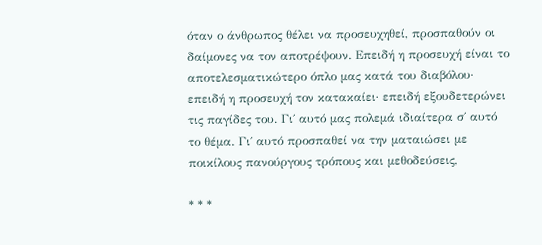όταν ο άνθρωπος θέλει να προσευχηθεί, προσπαθούν οι δαίμονες να τον αποτρέψουν. Επειδή η προσευχή είναι το αποτελεσματικώτερο όπλο μας κατά του διαβόλου· επειδή η προσευχή τον κατακαίει· επειδή εξουδετερώνει τις παγίδες του. Γι΄ αυτό μας πολεμά ιδιαίτερα σ΄ αυτό το θέμα. Γι΄ αυτό προσπαθεί να την ματαιώσει με ποικίλους πανούργους τρόπους και μεθοδεύσεις,

* * *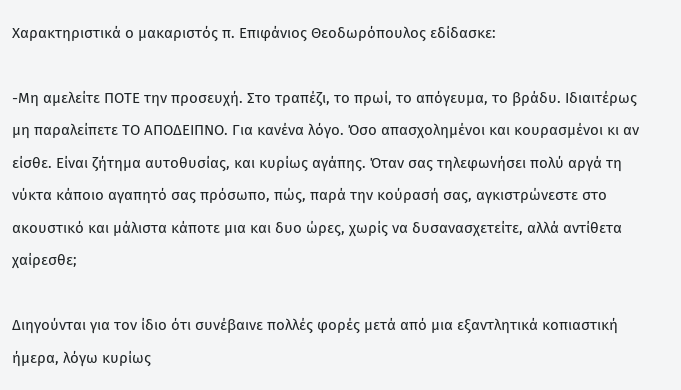Χαρακτηριστικά ο μακαριστός π. Επιφάνιος Θεοδωρόπουλος εδίδασκε:

-Μη αμελείτε ΠΟΤΕ την προσευχή. Στο τραπέζι, το πρωί, το απόγευμα, το βράδυ. Ιδιαιτέρως μη παραλείπετε ΤΟ ΑΠΟΔΕΙΠΝΟ. Για κανένα λόγο. Όσο απασχολημένοι και κουρασμένοι κι αν είσθε. Είναι ζήτημα αυτοθυσίας, και κυρίως αγάπης. Όταν σας τηλεφωνήσει πολύ αργά τη νύκτα κάποιο αγαπητό σας πρόσωπο, πώς, παρά την κούρασή σας, αγκιστρώνεστε στο ακουστικό και μάλιστα κάποτε μια και δυο ώρες, χωρίς να δυσανασχετείτε, αλλά αντίθετα χαίρεσθε;

Διηγούνται για τον ίδιο ότι συνέβαινε πολλές φορές μετά από μια εξαντλητικά κοπιαστική ήμερα, λόγω κυρίως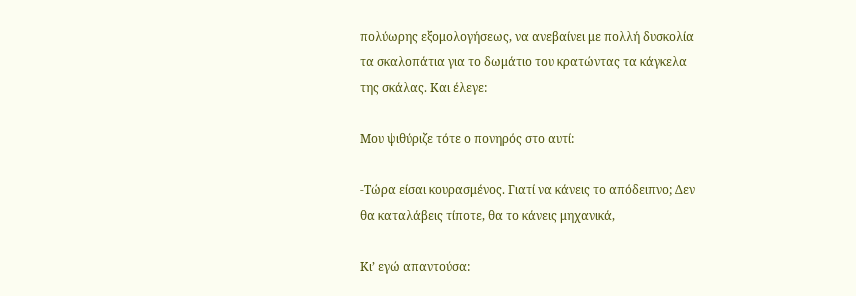πολύωρης εξομολογήσεως, να ανεβαίνει με πολλή δυσκολία τα σκαλοπάτια για το δωμάτιο του κρατώντας τα κάγκελα της σκάλας. Και έλεγε:

Μου ψιθύριζε τότε ο πονηρός στο αυτί:

-Τώρα είσαι κουρασμένος. Γιατί να κάνεις το απόδειπνο; Δεν θα καταλάβεις τίποτε, θα το κάνεις μηχανικά,

Κι’ εγώ απαντούσα: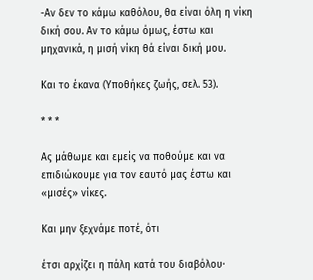-Αν δεν το κάμω καθόλου, θα είναι όλη η νίκη δική σου. Αν το κάμω όμως, έστω και μηχανικά, η μισή νίκη θά είναι δική μου.

Και το έκανα (Υποθήκες ζωής, σελ. 53).

* * *

Ας μάθωμε και εμείς να ποθούμε και να επιδιώκουμε για τον εαυτό μας έστω και «μισές» νίκες.

Και μην ξεχνάμε ποτέ, ότι

έτσι αρχίζει η πάλη κατά του διαβόλου·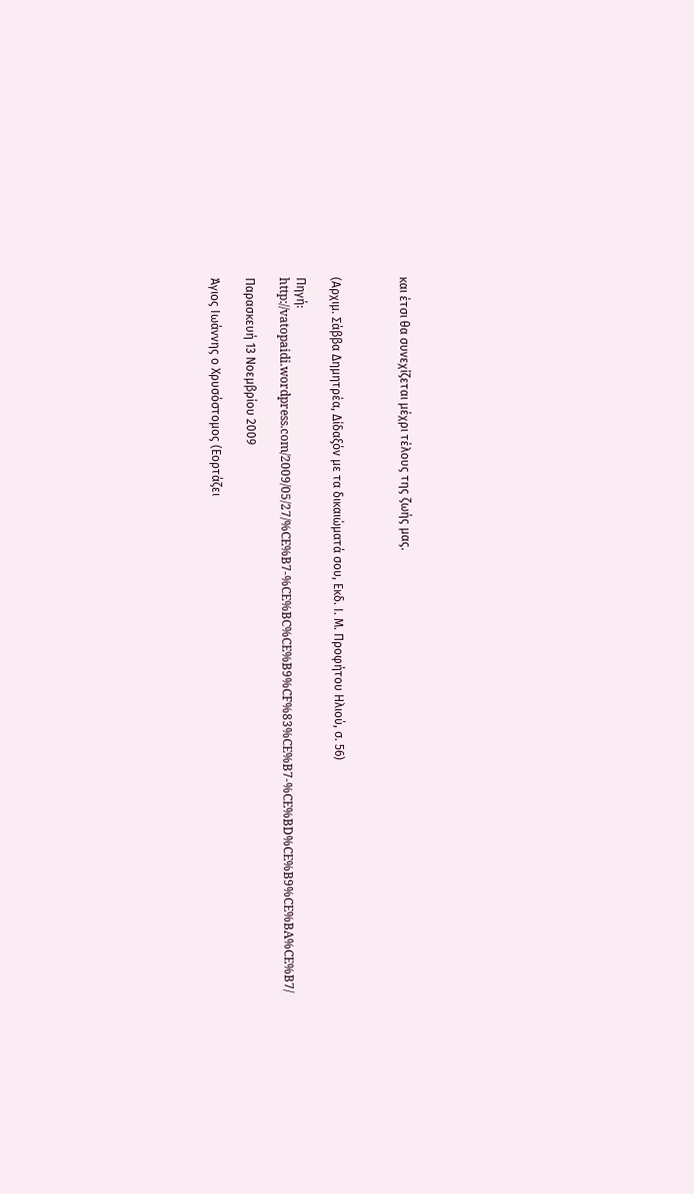και έτσι θα συνεχίζεται μέχρι τέλους της ζωής μας.



(Αρχιμ. Σάββα Δημητρέα, Δίδαξόν με τα δικαιώματά σου, Εκδ. Ι. Μ. Προφήτου Ηλιού, σ. 56)

Πηγή: http://vatopaidi.wordpress.com/2009/05/27/%CE%B7-%CE%BC%CE%B9%CF%83%CE%B7-%CE%BD%CE%B9%CE%BA%CE%B7/

Παρασκευή 13 Νοεμβρίου 2009

Άγιος Ιωάννης ο Χρυσόστομος (Εορτάζει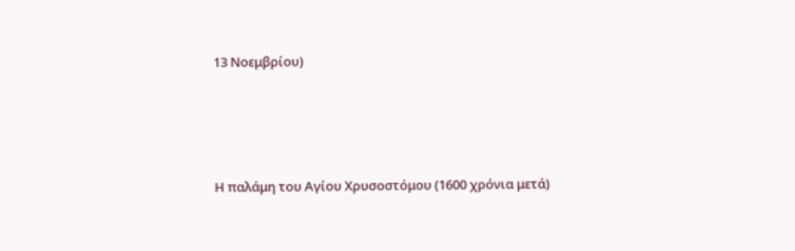13 Νοεμβρίου)




Η παλάμη του Αγίου Χρυσοστόμου (1600 χρόνια μετά)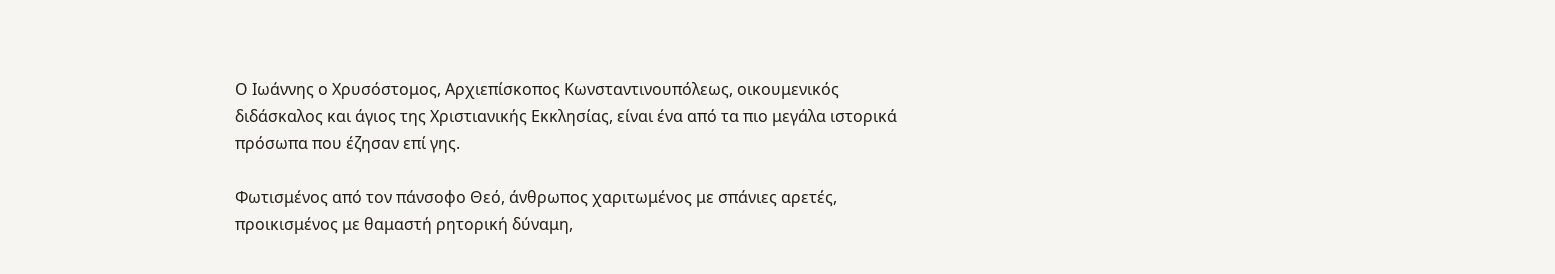Ο Ιωάννης ο Χρυσόστομος, Αρχιεπίσκοπος Κωνσταντινουπόλεως, οικουμενικός διδάσκαλος και άγιος της Χριστιανικής Εκκλησίας, είναι ένα από τα πιο μεγάλα ιστορικά πρόσωπα που έζησαν επί γης.

Φωτισμένος από τον πάνσοφο Θεό, άνθρωπος χαριτωμένος με σπάνιες αρετές, προικισμένος με θαμαστή ρητορική δύναμη,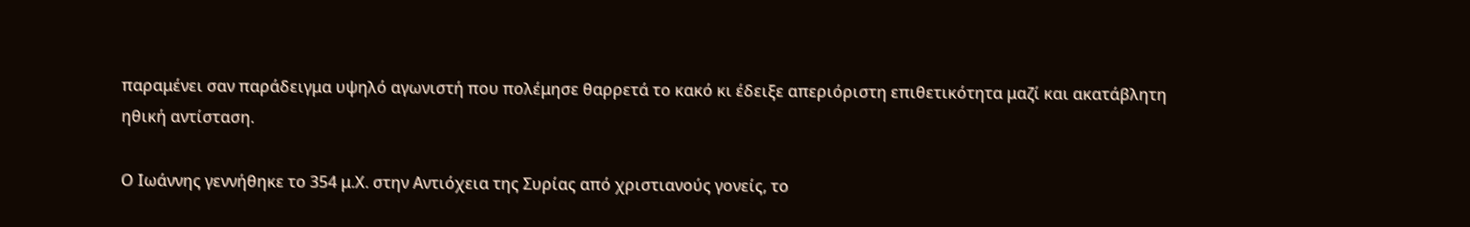παραμένει σαν παράδειγμα υψηλό αγωνιστή που πολέμησε θαρρετά το κακό κι έδειξε απεριόριστη επιθετικότητα μαζί και ακατάβλητη ηθική αντίσταση.

Ο Ιωάννης γεννήθηκε το 354 μ.Χ. στην Αντιόχεια της Συρίας από χριστιανούς γονείς, το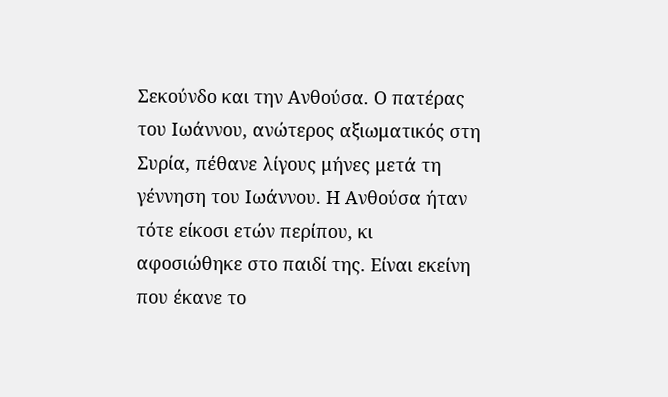Σεκούνδο και την Ανθούσα. Ο πατέρας του Ιωάννου, ανώτερος αξιωματικός στη Συρία, πέθανε λίγους μήνες μετά τη γέννηση του Ιωάννου. Η Ανθούσα ήταν τότε είκοσι ετών περίπου, κι αφοσιώθηκε στο παιδί της. Είναι εκείνη που έκανε το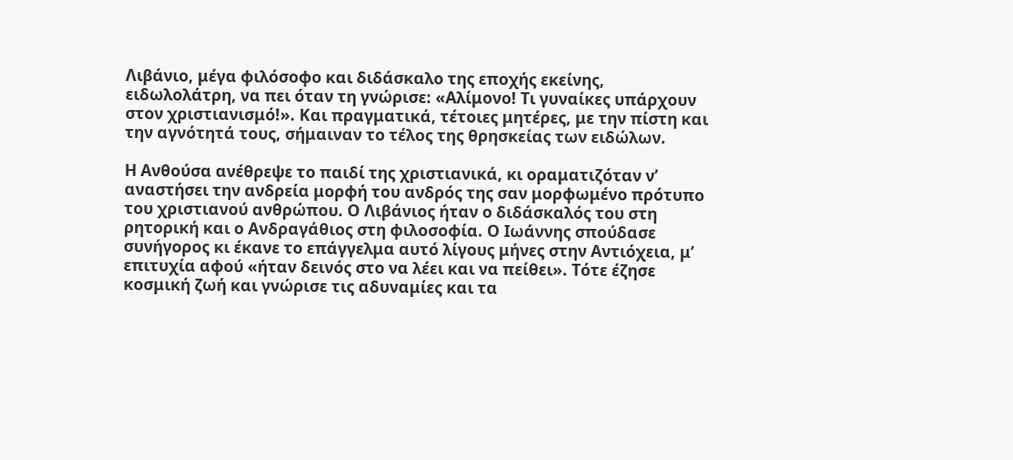Λιβάνιο, μέγα φιλόσοφο και διδάσκαλο της εποχής εκείνης, ειδωλολάτρη, να πει όταν τη γνώρισε: «Αλίμονο! Τι γυναίκες υπάρχουν στον χριστιανισμό!». Και πραγματικά, τέτοιες μητέρες, με την πίστη και την αγνότητά τους, σήμαιναν το τέλος της θρησκείας των ειδώλων.

Η Ανθούσα ανέθρεψε το παιδί της χριστιανικά, κι οραματιζόταν ν’ αναστήσει την ανδρεία μορφή του ανδρός της σαν μορφωμένο πρότυπο του χριστιανού ανθρώπου. Ο Λιβάνιος ήταν ο διδάσκαλός του στη ρητορική και ο Ανδραγάθιος στη φιλοσοφία. Ο Ιωάννης σπούδασε συνήγορος κι έκανε το επάγγελμα αυτό λίγους μήνες στην Αντιόχεια, μ’ επιτυχία αφού «ήταν δεινός στο να λέει και να πείθει». Τότε έζησε κοσμική ζωή και γνώρισε τις αδυναμίες και τα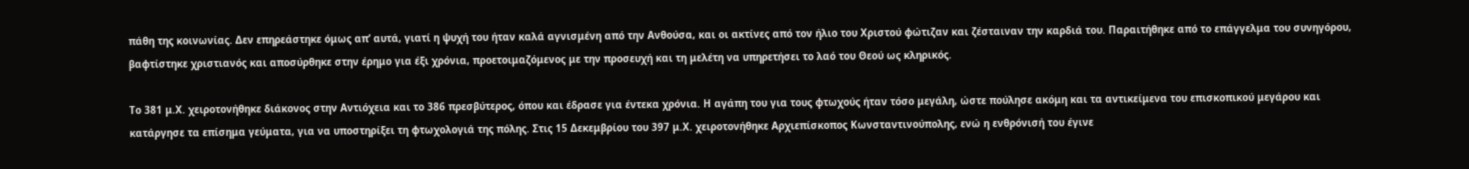πάθη της κοινωνίας. Δεν επηρεάστηκε όμως απ’ αυτά, γιατί η ψυχή του ήταν καλά αγνισμένη από την Ανθούσα, και οι ακτίνες από τον ήλιο του Χριστού φώτιζαν και ζέσταιναν την καρδιά του. Παραιτήθηκε από το επάγγελμα του συνηγόρου, βαφτίστηκε χριστιανός και αποσύρθηκε στην έρημο για έξι χρόνια, προετοιμαζόμενος με την προσευχή και τη μελέτη να υπηρετήσει το λαό του Θεού ως κληρικός.

Το 381 μ.Χ. χειροτονήθηκε διάκονος στην Αντιόχεια και το 386 πρεσβύτερος, όπου και έδρασε για έντεκα χρόνια. Η αγάπη του για τους φτωχούς ήταν τόσο μεγάλη, ώστε πούλησε ακόμη και τα αντικείμενα του επισκοπικού μεγάρου και κατάργησε τα επίσημα γεύματα, για να υποστηρίξει τη φτωχολογιά της πόλης. Στις 15 Δεκεμβρίου του 397 μ.Χ. χειροτονήθηκε Αρχιεπίσκοπος Κωνσταντινούπολης, ενώ η ενθρόνισή του έγινε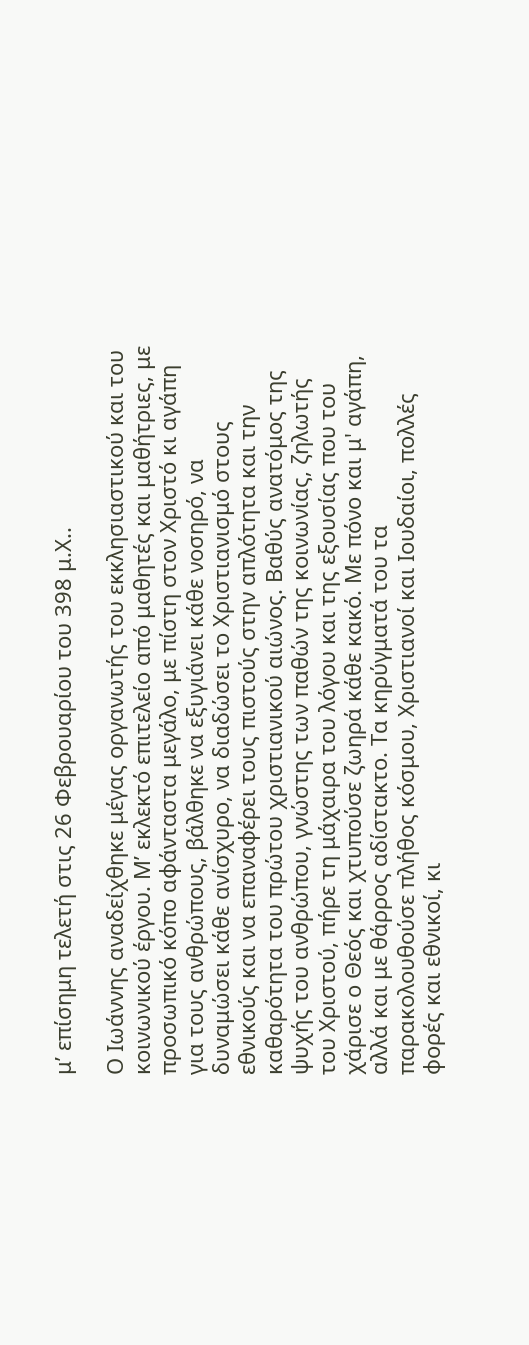μ’ επίσημη τελετή στις 26 Φεβρουαρίου του 398 μ.Χ..

Ο Ιωάννης αναδείχθηκε μέγας οργανωτής του εκκλησιαστικού και του κοινωνικού έργου. Μ’ εκλεκτό επιτελείο από μαθητές και μαθήτριες, με προσωπικό κόπο αφάνταστα μεγάλο, με πίστη στον Χριστό κι αγάπη για τους ανθρώπους, βάλθηκε να εξυγιάνει κάθε νοσηρό, να δυναμώσει κάθε ανίσχυρο, να διαδώσει το Χριστιανισμό στους εθνικούς και να επαναφέρει τους πιστούς στην απλότητα και την καθαρότητα του πρώτου χριστιανικού αιώνος. Βαθύς ανατόμος της ψυχής του ανθρώπου, γνώστης των παθών της κοινωνίας, ζηλωτής του Χριστού, πήρε τη μάχαιρα του λόγου και της εξουσίας που του χάρισε ο Θεός και χτυπούσε ζωηρά κάθε κακό. Με πόνο και μ' αγάπη, αλλά και με θάρρος αδίστακτο. Τα κηρύγματά του τα παρακολουθούσε πλήθος κόσμου, Χριστιανοί και Ιουδαίοι, πολλές φορές και εθνικοί, κι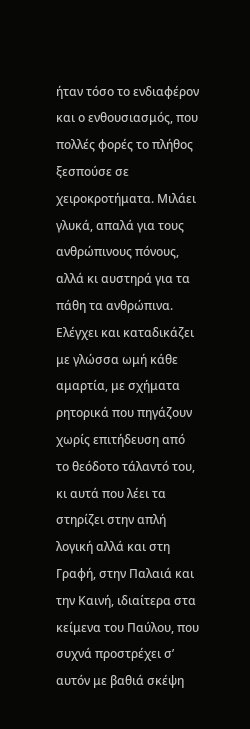ήταν τόσο το ενδιαφέρον και ο ενθουσιασμός, που πολλές φορές το πλήθος ξεσπούσε σε χειροκροτήματα. Μιλάει γλυκά, απαλά για τους ανθρώπινους πόνους, αλλά κι αυστηρά για τα πάθη τα ανθρώπινα. Ελέγχει και καταδικάζει με γλώσσα ωμή κάθε αμαρτία, με σχήματα ρητορικά που πηγάζουν χωρίς επιτήδευση από το θεόδοτο τάλαντό του, κι αυτά που λέει τα στηρίζει στην απλή λογική αλλά και στη Γραφή, στην Παλαιά και την Καινή, ιδιαίτερα στα κείμενα του Παύλου, που συχνά προστρέχει σ’ αυτόν με βαθιά σκέψη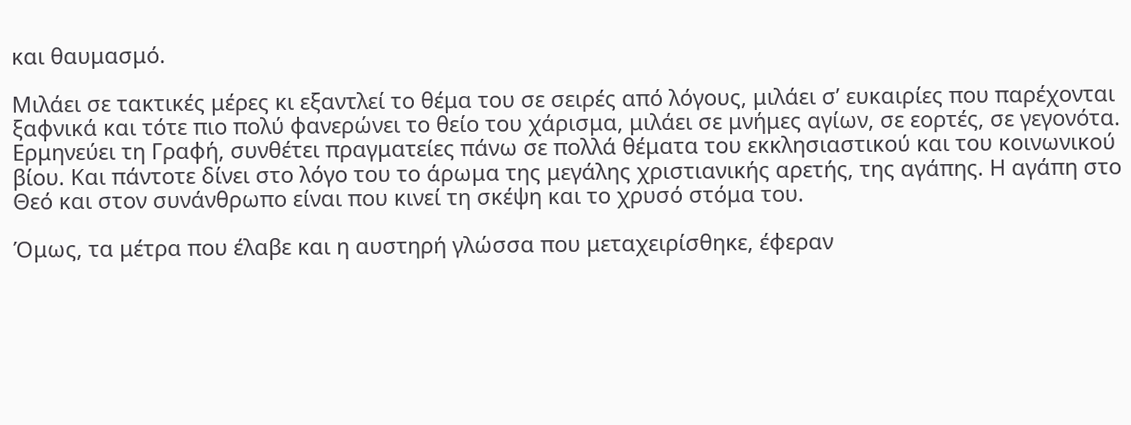και θαυμασμό.

Μιλάει σε τακτικές μέρες κι εξαντλεί το θέμα του σε σειρές από λόγους, μιλάει σ’ ευκαιρίες που παρέχονται ξαφνικά και τότε πιο πολύ φανερώνει το θείο του χάρισμα, μιλάει σε μνήμες αγίων, σε εορτές, σε γεγονότα. Ερμηνεύει τη Γραφή, συνθέτει πραγματείες πάνω σε πολλά θέματα του εκκλησιαστικού και του κοινωνικού βίου. Και πάντοτε δίνει στο λόγο του το άρωμα της μεγάλης χριστιανικής αρετής, της αγάπης. Η αγάπη στο Θεό και στον συνάνθρωπο είναι που κινεί τη σκέψη και το χρυσό στόμα του.

Όμως, τα μέτρα που έλαβε και η αυστηρή γλώσσα που μεταχειρίσθηκε, έφεραν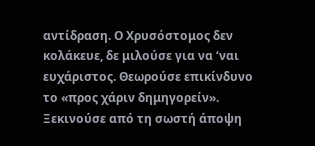αντίδραση. Ο Χρυσόστομος δεν κολάκευε, δε μιλούσε για να ‘ναι ευχάριστος. Θεωρούσε επικίνδυνο το «προς χάριν δημηγορείν». Ξεκινούσε από τη σωστή άποψη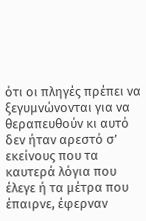ότι οι πληγές πρέπει να ξεγυμνώνονται για να θεραπευθούν κι αυτό δεν ήταν αρεστό σ’ εκείνους που τα καυτερά λόγια που έλεγε ή τα μέτρα που έπαιρνε, έφερναν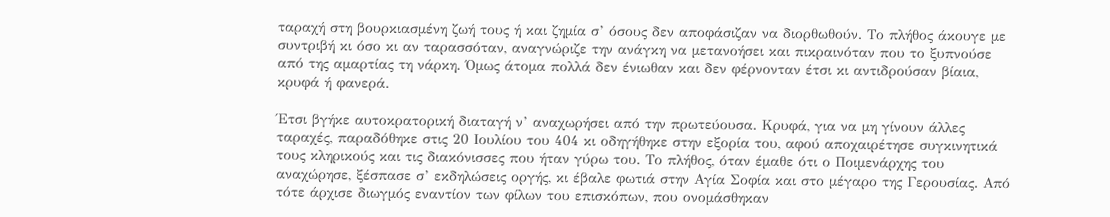ταραχή στη βουρκιασμένη ζωή τους ή και ζημία σ’ όσους δεν αποφάσιζαν να διορθωθούν. Το πλήθος άκουγε με συντριβή κι όσο κι αν ταρασσόταν, αναγνώριζε την ανάγκη να μετανοήσει και πικραινόταν που το ξυπνούσε από της αμαρτίας τη νάρκη. Όμως άτομα πολλά δεν ένιωθαν και δεν φέρνονταν έτσι κι αντιδρούσαν βίαια, κρυφά ή φανερά.

Έτσι βγήκε αυτοκρατορική διαταγή ν’ αναχωρήσει από την πρωτεύουσα. Κρυφά, για να μη γίνουν άλλες ταραχές, παραδόθηκε στις 20 Ιουλίου του 404 κι οδηγήθηκε στην εξορία του, αφού αποχαιρέτησε συγκινητικά τους κληρικούς και τις διακόνισσες που ήταν γύρω του. Το πλήθος, όταν έμαθε ότι ο Ποιμενάρχης του αναχώρησε, ξέσπασε σ’ εκδηλώσεις οργής, κι έβαλε φωτιά στην Αγία Σοφία και στο μέγαρο της Γερουσίας. Από τότε άρχισε διωγμός εναντίον των φίλων του επισκόπων, που ονομάσθηκαν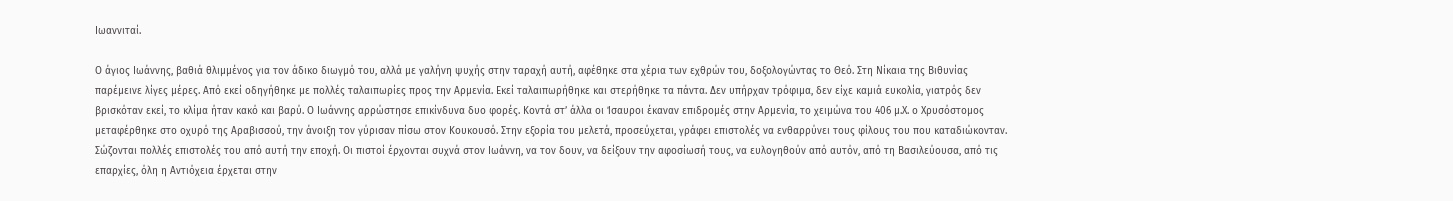Ιωαννιταί.

Ο άγιος Ιωάννης, βαθιά θλιμμένος για τον άδικο διωγμό του, αλλά με γαλήνη ψυχής στην ταραχή αυτή, αφέθηκε στα χέρια των εχθρών του, δοξολογώντας το Θεό. Στη Νίκαια της Βιθυνίας παρέμεινε λίγες μέρες. Από εκεί οδηγήθηκε με πολλές ταλαιπωρίες προς την Αρμενία. Εκεί ταλαιπωρήθηκε και στερήθηκε τα πάντα. Δεν υπήρχαν τρόφιμα, δεν είχε καμιά ευκολία, γιατρός δεν βρισκόταν εκεί, το κλίμα ήταν κακό και βαρύ. Ο Ιωάννης αρρώστησε επικίνδυνα δυο φορές. Κοντά στ’ άλλα οι Ίσαυροι έκαναν επιδρομές στην Αρμενία, το χειμώνα του 406 μ.Χ. ο Χρυσόστομος μεταφέρθηκε στο οχυρό της Αραβισσού, την άνοιξη τον γύρισαν πίσω στον Κουκουσό. Στην εξορία του μελετά, προσεύχεται, γράφει επιστολές να ενθαρρύνει τους φίλους του που καταδιώκονταν. Σώζονται πολλές επιστολές του από αυτή την εποχή. Οι πιστοί έρχονται συχνά στον Ιωάννη, να τον δουν, να δείξουν την αφοσίωσή τους, να ευλογηθούν από αυτόν, από τη Βασιλεύουσα, από τις επαρχίες, όλη η Αντιόχεια έρχεται στην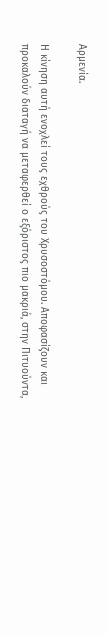Αρμενία.

Η κίνηση αυτή ενοχλεί τους εχθρούς του Χρυσοστόμου. Αποφασίζουν και προκαλούν διαταγή να μεταφερθεί ο εξόριστος πιο μακριά, στην Πιτυούντα,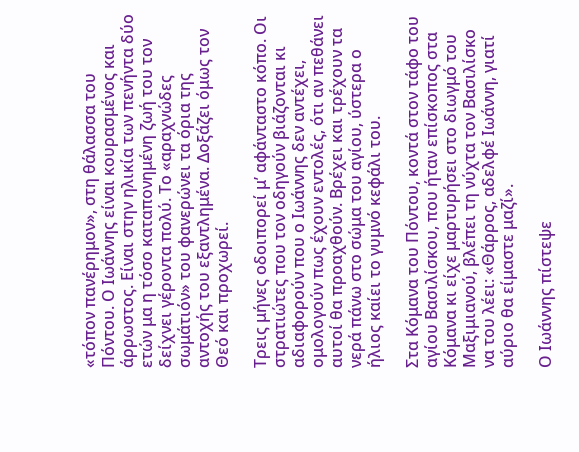«τόπον πανέρημον», στη θάλασσα του Πόντου. Ο Ιωάννης είναι κουρασμένος και άρρωστος. Είναι στην ηλικία των πενήντα δύο ετών μα η τόσο καταπονημένη ζωή του τον δείχνει γέροντα πολύ. Το «αραχνώδες σωμάτιόν» του φανερώνει τα όρια της αντοχής του εξαντλημένα. Δοξάζει όμως τον Θεό και προχωρεί.

Τρεις μήνες οδοιπορεί μ’ αφάνταστο κόπο. Οι στρατιώτες που τον οδηγούν βιάζονται κι αδιαφορούν που ο Ιωάννης δεν αντέχει, ομολογούν πως έχουν εντολές, ότι αν πεθάνει αυτοί θα προαχθούν. Βρέχει και τρέχουν τα νερά πάνω στο σώμα του αγίου, ύστερα ο ήλιος καίει το γυμνό κεφάλι του.

Στα Κόμανα του Πόντου, κοντά στον τάφο του αγίου Βασιλίσκου, που ήταν επίσκοπος στα Κόμανα κι είχε μαρτυρήσει στο διωγμό του Μαξιμιανού, βλέπει τη νύχτα τον Βασιλίσκο να του λέει: «Θάρρος, αδελφέ Ιωάννη, γιατί αύριο θα είμαστε μαζί».

Ο Ιωάννης πίστεψε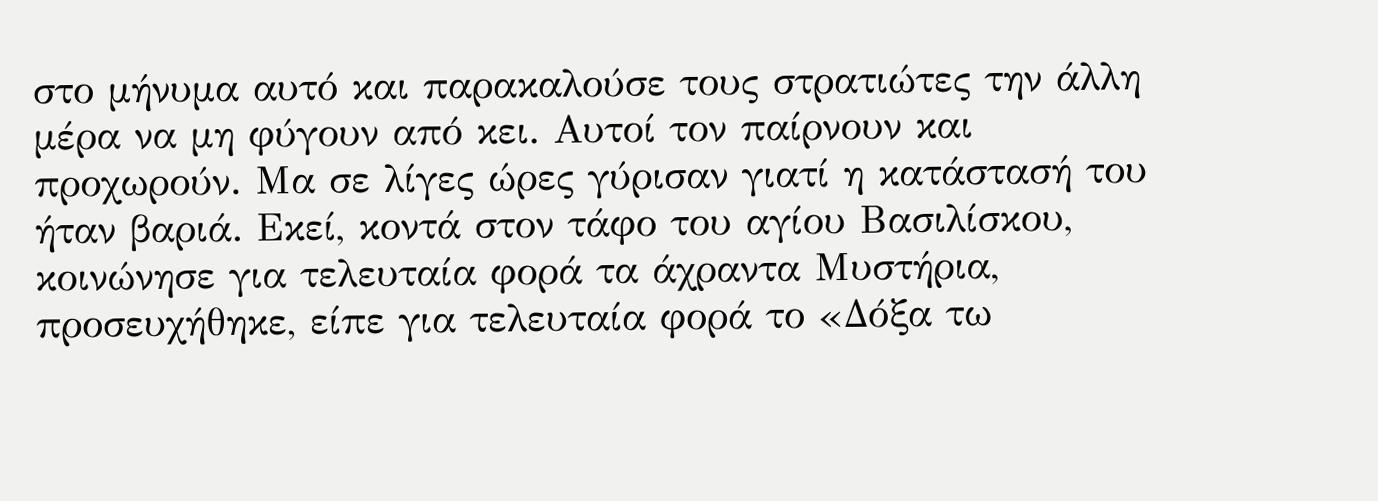στο μήνυμα αυτό και παρακαλούσε τους στρατιώτες την άλλη μέρα να μη φύγουν από κει. Αυτοί τον παίρνουν και προχωρούν. Μα σε λίγες ώρες γύρισαν γιατί η κατάστασή του ήταν βαριά. Εκεί, κοντά στον τάφο του αγίου Βασιλίσκου, κοινώνησε για τελευταία φορά τα άχραντα Μυστήρια, προσευχήθηκε, είπε για τελευταία φορά το «Δόξα τω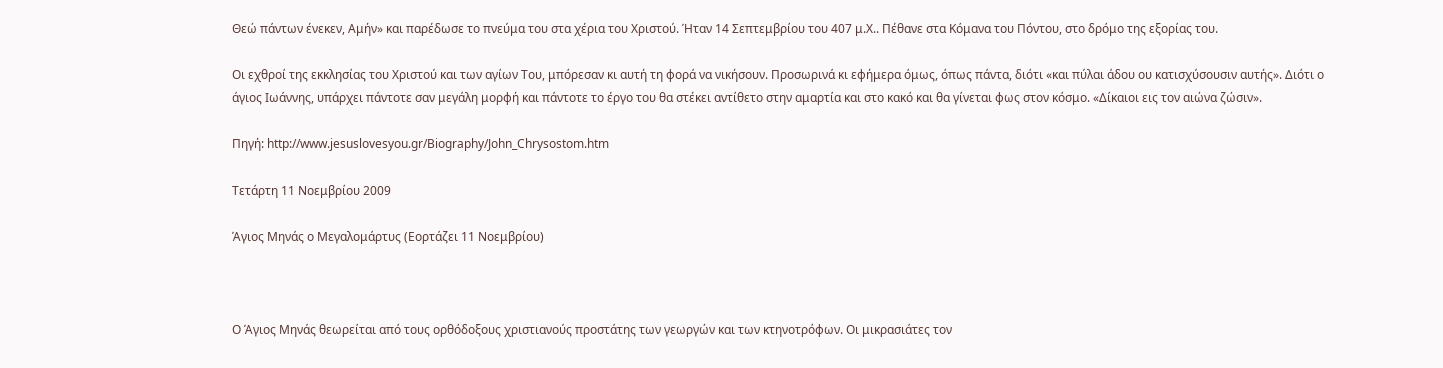Θεώ πάντων ένεκεν, Αμήν» και παρέδωσε το πνεύμα του στα χέρια του Χριστού. Ήταν 14 Σεπτεμβρίου του 407 μ.Χ.. Πέθανε στα Κόμανα του Πόντου, στο δρόμο της εξορίας του.

Οι εχθροί της εκκλησίας του Χριστού και των αγίων Του, μπόρεσαν κι αυτή τη φορά να νικήσουν. Προσωρινά κι εφήμερα όμως, όπως πάντα, διότι «και πύλαι άδου ου κατισχύσουσιν αυτής». Διότι ο άγιος Ιωάννης, υπάρχει πάντοτε σαν μεγάλη μορφή και πάντοτε το έργο του θα στέκει αντίθετο στην αμαρτία και στο κακό και θα γίνεται φως στον κόσμο. «Δίκαιοι εις τον αιώνα ζώσιν».

Πηγή: http://www.jesuslovesyou.gr/Biography/John_Chrysostom.htm

Τετάρτη 11 Νοεμβρίου 2009

Άγιος Μηνάς ο Μεγαλομάρτυς (Εορτάζει 11 Νοεμβρίου)



Ο Άγιος Μηνάς θεωρείται από τους ορθόδοξους χριστιανούς προστάτης των γεωργών και των κτηνοτρόφων. Οι μικρασιάτες τον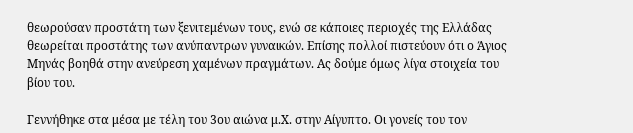θεωρούσαν προστάτη των ξενιτεμένων τους, ενώ σε κάποιες περιοχές της Ελλάδας θεωρείται προστάτης των ανύπαντρων γυναικών. Επίσης πολλοί πιστεύουν ότι ο Άγιος Μηνάς βοηθά στην ανεύρεση χαμένων πραγμάτων. Ας δούμε όμως λίγα στοιχεία του βίου του.

Γεννήθηκε στα μέσα με τέλη του 3ου αιώνα μ.Χ. στην Αίγυπτο. Οι γονείς του τον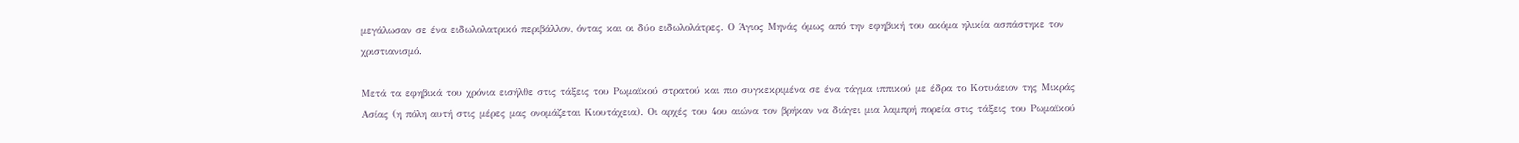μεγάλωσαν σε ένα ειδωλολατρικό περιβάλλον, όντας και οι δύο ειδωλολάτρες. Ο Άγιος Μηνάς όμως από την εφηβική του ακόμα ηλικία ασπάστηκε τον χριστιανισμό.

Μετά τα εφηβικά του χρόνια εισήλθε στις τάξεις του Ρωμαϊκού στρατού και πιο συγκεκριμένα σε ένα τάγμα ιππικού με έδρα το Κοτυάειον της Μικράς Ασίας (η πόλη αυτή στις μέρες μας ονομάζεται Κιουτάχεια). Οι αρχές του 4ου αιώνα τον βρήκαν να διάγει μια λαμπρή πορεία στις τάξεις του Ρωμαϊκού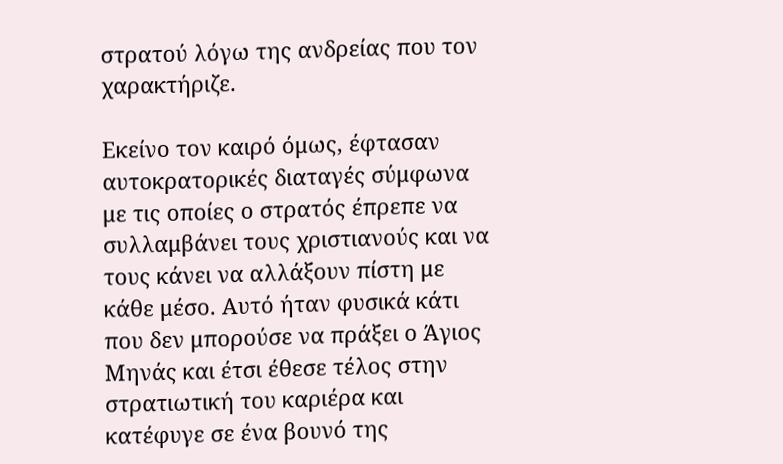στρατού λόγω της ανδρείας που τον χαρακτήριζε.

Εκείνο τον καιρό όμως, έφτασαν αυτοκρατορικές διαταγές σύμφωνα με τις οποίες ο στρατός έπρεπε να συλλαμβάνει τους χριστιανούς και να τους κάνει να αλλάξουν πίστη με κάθε μέσο. Αυτό ήταν φυσικά κάτι που δεν μπορούσε να πράξει ο Άγιος Μηνάς και έτσι έθεσε τέλος στην στρατιωτική του καριέρα και κατέφυγε σε ένα βουνό της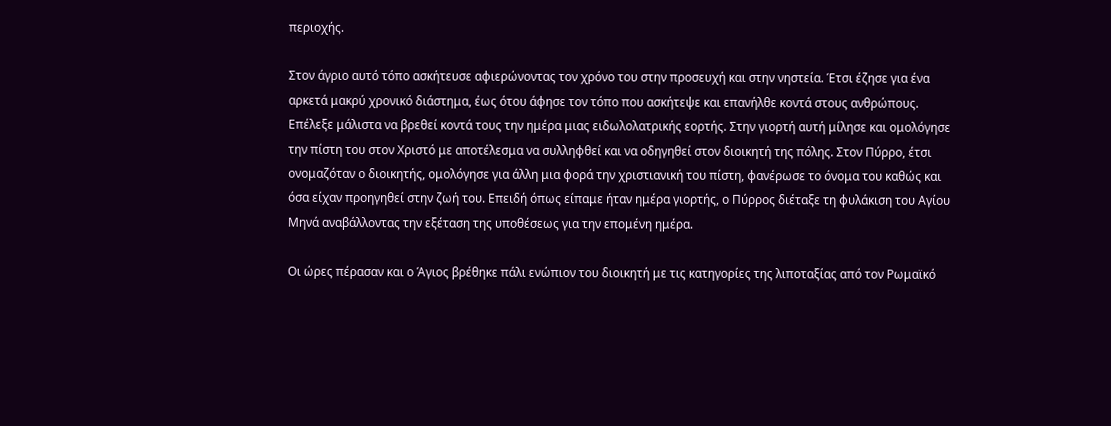περιοχής.

Στον άγριο αυτό τόπο ασκήτευσε αφιερώνοντας τον χρόνο του στην προσευχή και στην νηστεία. Έτσι έζησε για ένα αρκετά μακρύ χρονικό διάστημα, έως ότου άφησε τον τόπο που ασκήτεψε και επανήλθε κοντά στους ανθρώπους. Επέλεξε μάλιστα να βρεθεί κοντά τους την ημέρα μιας ειδωλολατρικής εορτής. Στην γιορτή αυτή μίλησε και ομολόγησε την πίστη του στον Χριστό με αποτέλεσμα να συλληφθεί και να οδηγηθεί στον διοικητή της πόλης. Στον Πύρρο, έτσι ονομαζόταν ο διοικητής, ομολόγησε για άλλη μια φορά την χριστιανική του πίστη, φανέρωσε το όνομα του καθώς και όσα είχαν προηγηθεί στην ζωή του. Επειδή όπως είπαμε ήταν ημέρα γιορτής, ο Πύρρος διέταξε τη φυλάκιση του Αγίου Μηνά αναβάλλοντας την εξέταση της υποθέσεως για την επομένη ημέρα.

Οι ώρες πέρασαν και ο Άγιος βρέθηκε πάλι ενώπιον του διοικητή με τις κατηγορίες της λιποταξίας από τον Ρωμαϊκό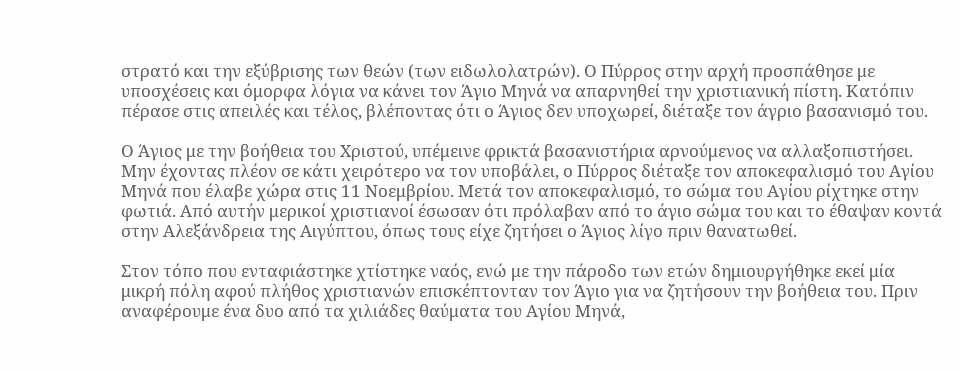στρατό και την εξύβρισης των θεών (των ειδωλολατρών). Ο Πύρρος στην αρχή προσπάθησε με υποσχέσεις και όμορφα λόγια να κάνει τον Άγιο Μηνά να απαρνηθεί την χριστιανική πίστη. Κατόπιν πέρασε στις απειλές και τέλος, βλέποντας ότι ο Άγιος δεν υποχωρεί, διέταξε τον άγριο βασανισμό του.

Ο Άγιος με την βοήθεια του Χριστού, υπέμεινε φρικτά βασανιστήρια αρνούμενος να αλλαξοπιστήσει. Μην έχοντας πλέον σε κάτι χειρότερο να τον υποβάλει, ο Πύρρος διέταξε τον αποκεφαλισμό του Αγίου Μηνά που έλαβε χώρα στις 11 Νοεμβρίου. Μετά τον αποκεφαλισμό, το σώμα του Αγίου ρίχτηκε στην φωτιά. Από αυτήν μερικοί χριστιανοί έσωσαν ότι πρόλαβαν από το άγιο σώμα του και το έθαψαν κοντά στην Αλεξάνδρεια της Αιγύπτου, όπως τους είχε ζητήσει ο Άγιος λίγο πριν θανατωθεί.

Στον τόπο που ενταφιάστηκε χτίστηκε ναός, ενώ με την πάροδο των ετών δημιουργήθηκε εκεί μία μικρή πόλη αφού πλήθος χριστιανών επισκέπτονταν τον Άγιο για να ζητήσουν την βοήθεια του. Πριν αναφέρουμε ένα δυο από τα χιλιάδες θαύματα του Αγίου Μηνά,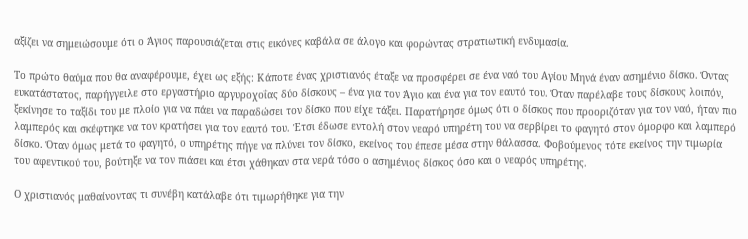αξίζει να σημειώσουμε ότι ο Άγιος παρουσιάζεται στις εικόνες καβάλα σε άλογο και φορώντας στρατιωτική ενδυμασία.

Το πρώτο θαύμα που θα αναφέρουμε, έχει ως εξής: Κάποτε ένας χριστιανός έταξε να προσφέρει σε ένα ναό του Αγίου Μηνά έναν ασημένιο δίσκο. Όντας ευκατάστατος, παρήγγειλε στο εργαστήριο αργυροχοΐας δύο δίσκους – ένα για τον Άγιο και ένα για τον εαυτό του. Όταν παρέλαβε τους δίσκους λοιπόν, ξεκίνησε το ταξίδι του με πλοίο για να πάει να παραδώσει τον δίσκο που είχε τάξει. Παρατήρησε όμως ότι ο δίσκος που προοριζόταν για τον ναό, ήταν πιο λαμπερός και σκέφτηκε να τον κρατήσει για τον εαυτό του. Έτσι έδωσε εντολή στον νεαρό υπηρέτη του να σερβίρει το φαγητό στον όμορφο και λαμπερό δίσκο. Όταν όμως μετά το φαγητό, ο υπηρέτης πήγε να πλύνει τον δίσκο, εκείνος του έπεσε μέσα στην θάλασσα. Φοβούμενος τότε εκείνος την τιμωρία του αφεντικού του, βούτηξε να τον πιάσει και έτσι χάθηκαν στα νερά τόσο ο ασημένιος δίσκος όσο και ο νεαρός υπηρέτης.

Ο χριστιανός μαθαίνοντας τι συνέβη κατάλαβε ότι τιμωρήθηκε για την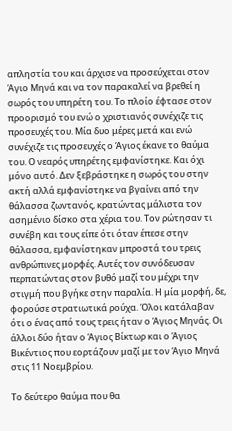απληστία του και άρχισε να προσεύχεται στον Άγιο Μηνά και να τον παρακαλεί να βρεθεί η σωρός του υπηρέτη του. Το πλοίο έφτασε στον προορισμό του ενώ ο χριστιανός συνέχιζε τις προσευχές του. Μία δυο μέρες μετά και ενώ συνέχιζε τις προσευχές ο Άγιος έκανε το θαύμα του. Ο νεαρός υπηρέτης εμφανίστηκε. Και όχι μόνο αυτό. Δεν ξεβράστηκε η σωρός του στην ακτή αλλά εμφανίστηκε να βγαίνει από την θάλασσα ζωντανός, κρατώντας μάλιστα τον ασημένιο δίσκο στα χέρια του. Τον ρώτησαν τι συνέβη και τους είπε ότι όταν έπεσε στην θάλασσα, εμφανίστηκαν μπροστά του τρεις ανθρώπινες μορφές. Αυτές τον συνόδευσαν περπατώντας στον βυθό μαζί του μέχρι την στιγμή που βγήκε στην παραλία. Η μία μορφή, δε, φορούσε στρατιωτικά ρούχα. Όλοι κατάλαβαν ότι ο ένας από τους τρεις ήταν ο Άγιος Μηνάς. Οι άλλοι δύο ήταν ο Άγιος Βίκτωρ και ο Άγιος Βικέντιος που εορτάζουν μαζί με τον Άγιο Μηνά στις 11 Νοεμβρίου.

Το δεύτερο θαύμα που θα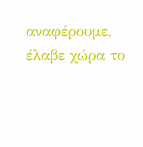αναφέρουμε, έλαβε χώρα το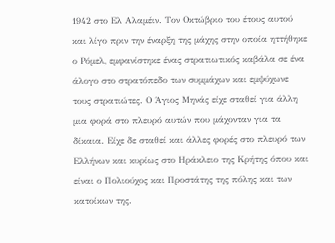1942 στο Ελ Αλαμέιν. Τον Οκτώβριο του έτους αυτού και λίγο πριν την έναρξη της μάχης στην οποία ηττήθηκε ο Ρόμελ, εμφανίστηκε ένας στρατιωτικός καβάλα σε ένα άλογο στο στρατόπεδο των συμμάχων και εμψύχωνε τους στρατιώτες. Ο Άγιος Μηνάς είχε σταθεί για άλλη μια φορά στο πλευρό αυτών που μάχονταν για τα δίκαια. Είχε δε σταθεί και άλλες φορές στο πλευρό των Ελλήνων και κυρίως στο Ηράκλειο της Κρήτης όπου και είναι ο Πολιούχος και Προστάτης της πόλης και των κατοίκων της.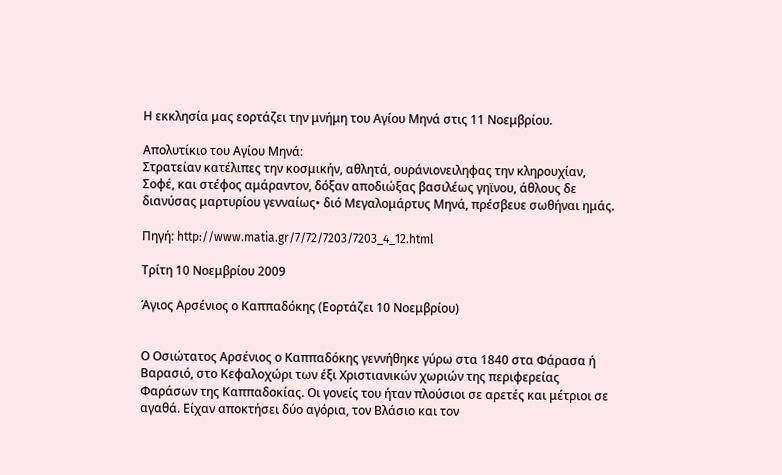Η εκκλησία μας εορτάζει την μνήμη του Αγίου Μηνά στις 11 Νοεμβρίου.

Απολυτίκιο του Αγίου Μηνά:
Στρατείαν κατέλιπες την κοσμικήν, αθλητά, ουράνιονειληφας την κληρουχίαν, Σοφέ, και στέφος αμάραντον, δόξαν αποδιώξας βασιλέως γηϊνου, άθλους δε διανύσας μαρτυρίου γενναίως• διό Μεγαλομάρτυς Μηνά, πρέσβευε σωθήναι ημάς.

Πηγή: http://www.matia.gr/7/72/7203/7203_4_12.html

Τρίτη 10 Νοεμβρίου 2009

Άγιος Αρσένιος ο Καππαδόκης (Εορτάζει 10 Νοεμβρίου)


Ο Οσιώτατος Αρσένιος ο Καππαδόκης γεννήθηκε γύρω στα 1840 στα Φάρασα ή Βαρασιό, στο Κεφαλοχώρι των έξι Χριστιανικών χωριών της περιφερείας Φαράσων της Καππαδοκίας. Οι γονείς του ήταν πλούσιοι σε αρετές και μέτριοι σε αγαθά. Είχαν αποκτήσει δύο αγόρια, τον Βλάσιο και τον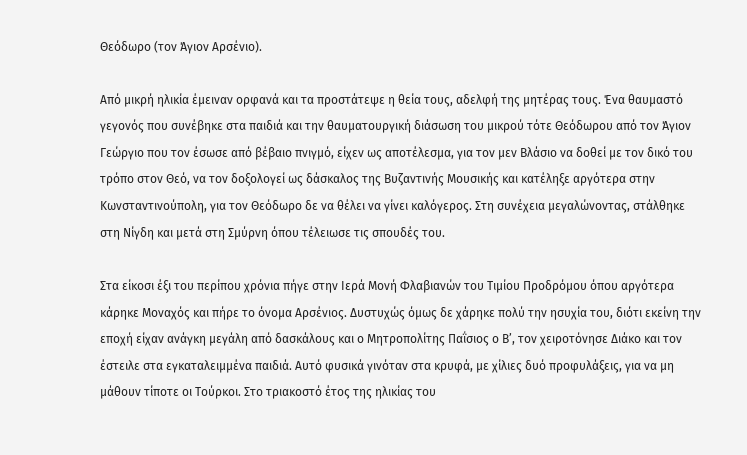Θεόδωρο (τον Άγιον Αρσένιο).

Από μικρή ηλικία έμειναν ορφανά και τα προστάτεψε η θεία τους, αδελφή της μητέρας τους. Ένα θαυμαστό γεγονός που συνέβηκε στα παιδιά και την θαυματουργική διάσωση του μικρού τότε Θεόδωρου από τον Άγιον Γεώργιο που τον έσωσε από βέβαιο πνιγμό, είχεν ως αποτέλεσμα, για τον μεν Βλάσιο να δοθεί με τον δικό του τρόπο στον Θεό, να τον δοξολογεί ως δάσκαλος της Βυζαντινής Μουσικής και κατέληξε αργότερα στην Κωνσταντινούπολη, για τον Θεόδωρο δε να θέλει να γίνει καλόγερος. Στη συνέχεια μεγαλώνοντας, στάλθηκε στη Νίγδη και μετά στη Σμύρνη όπου τέλειωσε τις σπουδές του.

Στα είκοσι έξι του περίπου χρόνια πήγε στην Ιερά Μονή Φλαβιανών του Τιμίου Προδρόμου όπου αργότερα κάρηκε Μοναχός και πήρε το όνομα Αρσένιος. Δυστυχώς όμως δε χάρηκε πολύ την ησυχία του, διότι εκείνη την εποχή είχαν ανάγκη μεγάλη από δασκάλους και ο Μητροπολίτης Παΐσιος ο Β’, τον χειροτόνησε Διάκο και τον έστειλε στα εγκαταλειμμένα παιδιά. Αυτό φυσικά γινόταν στα κρυφά, με χίλιες δυό προφυλάξεις, για να μη μάθουν τίποτε οι Τούρκοι. Στο τριακοστό έτος της ηλικίας του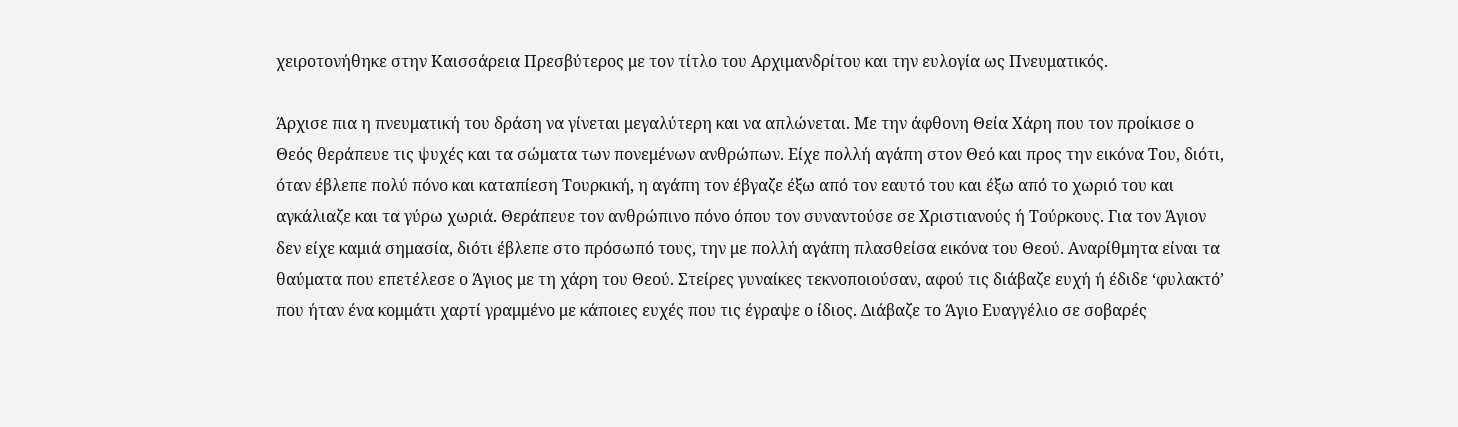χειροτονήθηκε στην Καισσάρεια Πρεσβύτερος με τον τίτλο του Αρχιμανδρίτου και την ευλογία ως Πνευματικός.

Άρχισε πια η πνευματική του δράση να γίνεται μεγαλύτερη και να απλώνεται. Με την άφθονη Θεία Χάρη που τον προίκισε ο Θεός θεράπευε τις ψυχές και τα σώματα των πονεμένων ανθρώπων. Είχε πολλή αγάπη στον Θεό και προς την εικόνα Του, διότι, όταν έβλεπε πολύ πόνο και καταπίεση Τουρκική, η αγάπη τον έβγαζε έξω από τον εαυτό του και έξω από το χωριό του και αγκάλιαζε και τα γύρω χωριά. Θεράπευε τον ανθρώπινο πόνο όπου τον συναντούσε σε Χριστιανούς ή Τούρκους. Για τον Άγιον δεν είχε καμιά σημασία, διότι έβλεπε στο πρόσωπό τους, την με πολλή αγάπη πλασθείσα εικόνα του Θεού. Αναρίθμητα είναι τα θαύματα που επετέλεσε ο Άγιος με τη χάρη του Θεού. Στείρες γυναίκες τεκνοποιούσαν, αφού τις διάβαζε ευχή ή έδιδε ‘φυλακτό’ που ήταν ένα κομμάτι χαρτί γραμμένο με κάποιες ευχές που τις έγραψε ο ίδιος. Διάβαζε το Άγιο Ευαγγέλιο σε σοβαρές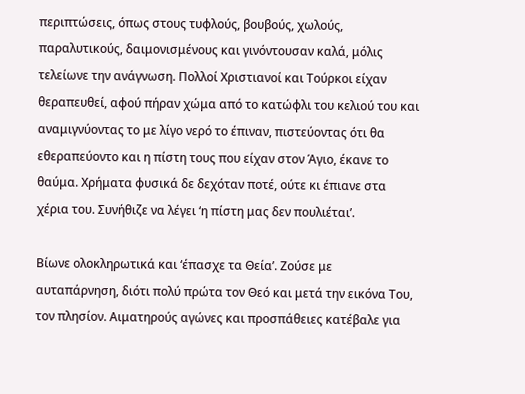περιπτώσεις, όπως στους τυφλούς, βουβούς, χωλούς, παραλυτικούς, δαιμονισμένους και γινόντουσαν καλά, μόλις τελείωνε την ανάγνωση. Πολλοί Χριστιανοί και Τούρκοι είχαν θεραπευθεί, αφού πήραν χώμα από το κατώφλι του κελιού του και αναμιγνύοντας το με λίγο νερό το έπιναν, πιστεύοντας ότι θα εθεραπεύοντο και η πίστη τους που είχαν στον Άγιο, έκανε το θαύμα. Χρήματα φυσικά δε δεχόταν ποτέ, ούτε κι έπιανε στα χέρια του. Συνήθιζε να λέγει ‘η πίστη μας δεν πουλιέται’.

Βίωνε ολοκληρωτικά και ‘έπασχε τα Θεία’. Ζούσε με αυταπάρνηση, διότι πολύ πρώτα τον Θεό και μετά την εικόνα Του, τον πλησίον. Αιματηρούς αγώνες και προσπάθειες κατέβαλε για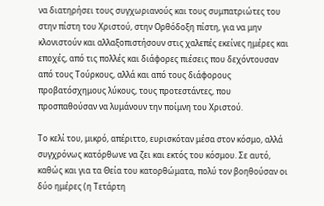να διατηρήσει τους συγχωριανούς και τους συμπατριώτες του στην πίστη του Χριστού, στην Ορθόδοξη πίστη, για να μην κλονιστούν και αλλαξοπιστήσουν στις χαλεπές εκείνες ημέρες και εποχές, από τις πολλές και διάφορες πιέσεις που δεχόντουσαν από τους Τούρκους, αλλά και από τους διάφορους προβατόσχημους λύκους, τους προτεστάντες, που προσπαθούσαν να λυμάνουν την ποίμνη του Χριστού.

Το κελί του, μικρό, απέριττο, ευρισκόταν μέσα στον κόσμο, αλλά συγχρόνως κατόρθωνε να ζει και εκτός του κόσμου. Σε αυτό, καθώς και για τα Θεία του κατορθώματα, πολύ τον βοηθούσαν οι δύο ημέρες (η Τετάρτη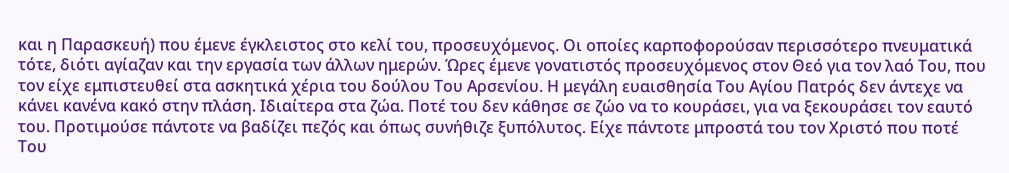και η Παρασκευή) που έμενε έγκλειστος στο κελί του, προσευχόμενος. Οι οποίες καρποφορούσαν περισσότερο πνευματικά τότε, διότι αγίαζαν και την εργασία των άλλων ημερών. Ώρες έμενε γονατιστός προσευχόμενος στον Θεό για τον λαό Του, που τον είχε εμπιστευθεί στα ασκητικά χέρια του δούλου Του Αρσενίου. Η μεγάλη ευαισθησία Του Αγίου Πατρός δεν άντεχε να κάνει κανένα κακό στην πλάση. Ιδιαίτερα στα ζώα. Ποτέ του δεν κάθησε σε ζώο να το κουράσει, για να ξεκουράσει τον εαυτό του. Προτιμούσε πάντοτε να βαδίζει πεζός και όπως συνήθιζε ξυπόλυτος. Είχε πάντοτε μπροστά του τον Χριστό που ποτέ Του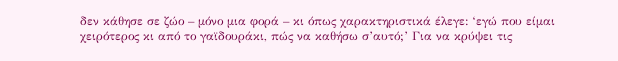δεν κάθησε σε ζώο – μόνο μια φορά – κι όπως χαρακτηριστικά έλεγε: ‘εγώ που είμαι χειρότερος κι από το γαϊδουράκι, πώς να καθήσω σ’αυτό;’ Για να κρύψει τις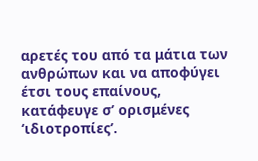αρετές του από τα μάτια των ανθρώπων και να αποφύγει έτσι τους επαίνους, κατάφευγε σ’ ορισμένες ‘ιδιοτροπίες’.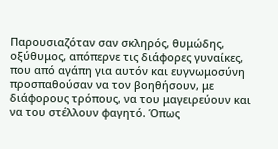Παρουσιαζόταν σαν σκληρός, θυμώδης, οξύθυμος, απόπερνε τις διάφορες γυναίκες, που από αγάπη για αυτόν και ευγνωμοσύνη προσπαθούσαν να τον βοηθήσουν, με διάφορους τρόπους, να του μαγειρεύουν και να του στέλλουν φαγητό. Όπως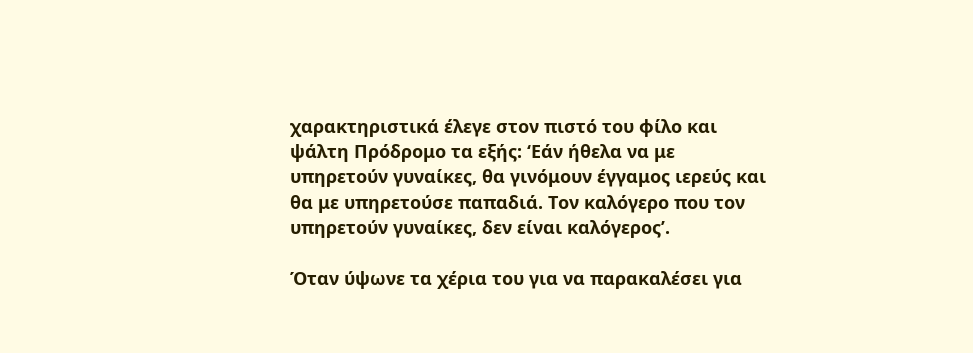χαρακτηριστικά έλεγε στον πιστό του φίλο και ψάλτη Πρόδρομο τα εξής: ‘Εάν ήθελα να με υπηρετούν γυναίκες, θα γινόμουν έγγαμος ιερεύς και θα με υπηρετούσε παπαδιά. Τον καλόγερο που τον υπηρετούν γυναίκες, δεν είναι καλόγερος’.

Όταν ύψωνε τα χέρια του για να παρακαλέσει για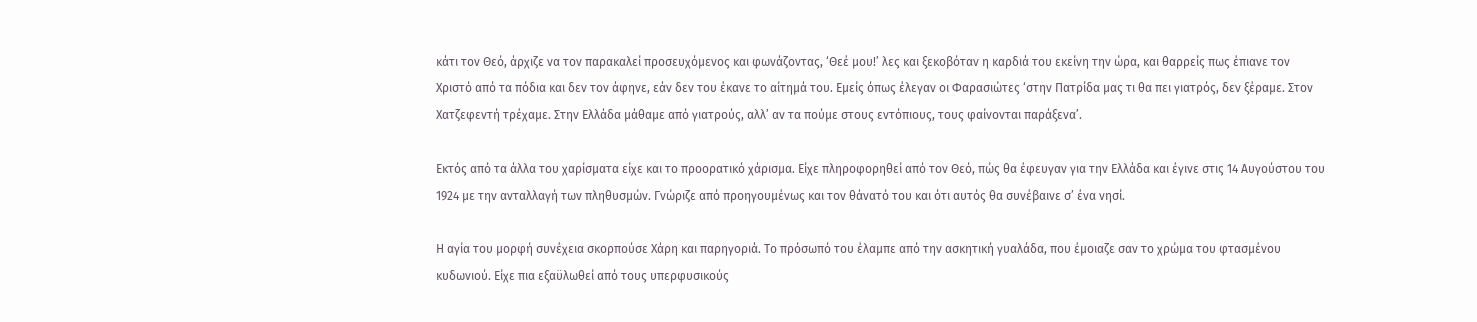κάτι τον Θεό, άρχιζε να τον παρακαλεί προσευχόμενος και φωνάζοντας, ‘Θεέ μου!’ λες και ξεκοβόταν η καρδιά του εκείνη την ώρα, και θαρρείς πως έπιανε τον Χριστό από τα πόδια και δεν τον άφηνε, εάν δεν του έκανε το αίτημά του. Εμείς όπως έλεγαν οι Φαρασιώτες ‘στην Πατρίδα μας τι θα πει γιατρός, δεν ξέραμε. Στον Χατζεφεντή τρέχαμε. Στην Ελλάδα μάθαμε από γιατρούς, αλλ’ αν τα πούμε στους εντόπιους, τους φαίνονται παράξενα’.

Εκτός από τα άλλα του χαρίσματα είχε και το προορατικό χάρισμα. Είχε πληροφορηθεί από τον Θεό, πώς θα έφευγαν για την Ελλάδα και έγινε στις 14 Αυγούστου του 1924 με την ανταλλαγή των πληθυσμών. Γνώριζε από προηγουμένως και τον θάνατό του και ότι αυτός θα συνέβαινε σ’ ένα νησί.

Η αγία του μορφή συνέχεια σκορπούσε Χάρη και παρηγοριά. Το πρόσωπό του έλαμπε από την ασκητική γυαλάδα, που έμοιαζε σαν το χρώμα του φτασμένου κυδωνιού. Είχε πια εξαϋλωθεί από τους υπερφυσικούς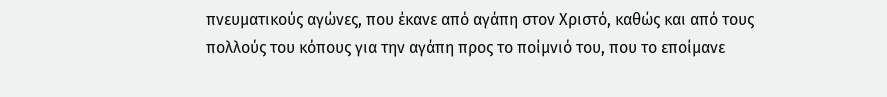πνευματικούς αγώνες, που έκανε από αγάπη στον Χριστό, καθώς και από τους πολλούς του κόπους για την αγάπη προς το ποίμνιό του, που το εποίμανε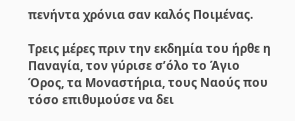πενήντα χρόνια σαν καλός Ποιμένας.

Τρεις μέρες πριν την εκδημία του ήρθε η Παναγία, τον γύρισε σ’όλο το Άγιο Όρος, τα Μοναστήρια, τους Ναούς που τόσο επιθυμούσε να δει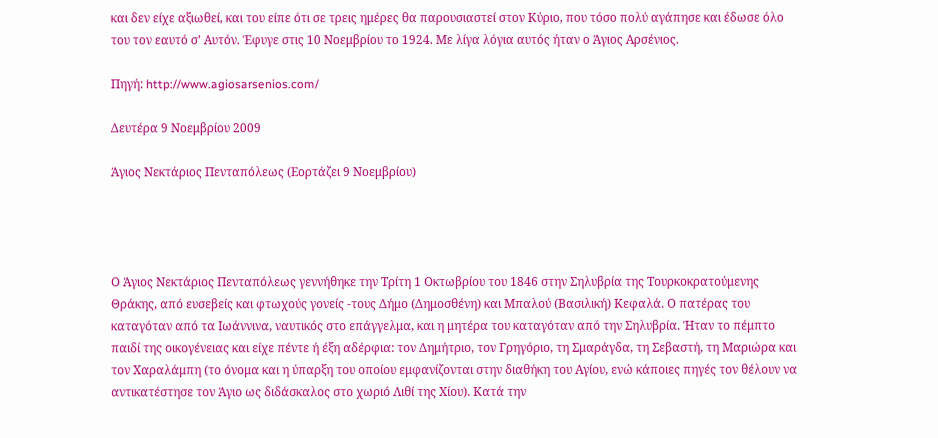και δεν είχε αξιωθεί, και του είπε ότι σε τρεις ημέρες θα παρουσιαστεί στον Κύριο, που τόσο πολύ αγάπησε και έδωσε όλο του τον εαυτό σ’ Αυτόν. Έφυγε στις 10 Νοεμβρίου το 1924. Με λίγα λόγια αυτός ήταν ο Άγιος Αρσένιος.

Πηγή: http://www.agiosarsenios.com/

Δευτέρα 9 Νοεμβρίου 2009

Άγιος Νεκτάριος Πενταπόλεως (Εορτάζει 9 Νοεμβρίου)




Ο Άγιος Νεκτάριος Πενταπόλεως γεννήθηκε την Τρίτη 1 Οκτωβρίου του 1846 στην Σηλυβρία της Τουρκοκρατούμενης Θράκης, από ευσεβείς και φτωχούς γονείς -τους Δήμο (Δημοσθένη) και Μπαλού (Βασιλική) Κεφαλά. Ο πατέρας του καταγόταν από τα Ιωάννινα, ναυτικός στο επάγγελμα, και η μητέρα του καταγόταν από την Σηλυβρία. Ήταν το πέμπτο παιδί της οικογένειας και είχε πέντε ή έξη αδέρφια: τον Δημήτριο, τον Γρηγόριο, τη Σμαράγδα, τη Σεβαστή, τη Μαριώρα και τον Χαραλάμπη (το όνομα και η ύπαρξη του οποίου εμφανίζονται στην διαθήκη του Αγίου, ενώ κάποιες πηγές τον θέλουν να αντικατέστησε τον Άγιο ως διδάσκαλος στο χωριό Λιθί της Χίου). Κατά την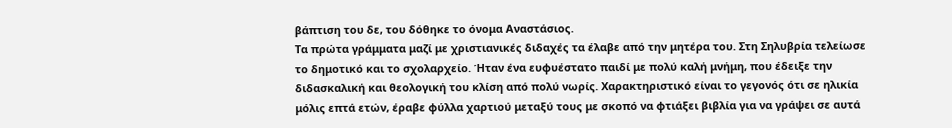βάπτιση του δε, του δόθηκε το όνομα Αναστάσιος.
Τα πρώτα γράμματα μαζί με χριστιανικές διδαχές τα έλαβε από την μητέρα του. Στη Σηλυβρία τελείωσε το δημοτικό και το σχολαρχείο. Ήταν ένα ευφυέστατο παιδί με πολύ καλή μνήμη, που έδειξε την διδασκαλική και θεολογική του κλίση από πολύ νωρίς. Χαρακτηριστικό είναι το γεγονός ότι σε ηλικία μόλις επτά ετών, έραβε φύλλα χαρτιού μεταξύ τους με σκοπό να φτιάξει βιβλία για να γράψει σε αυτά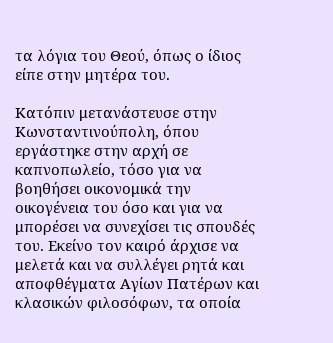τα λόγια του Θεού, όπως ο ίδιος είπε στην μητέρα του.

Κατόπιν μετανάστευσε στην Κωνσταντινούπολη, όπου εργάστηκε στην αρχή σε καπνοπωλείο, τόσο για να βοηθήσει οικονομικά την οικογένεια του όσο και για να μπορέσει να συνεχίσει τις σπουδές του. Εκείνο τον καιρό άρχισε να μελετά και να συλλέγει ρητά και αποφθέγματα Αγίων Πατέρων και κλασικών φιλοσόφων, τα οποία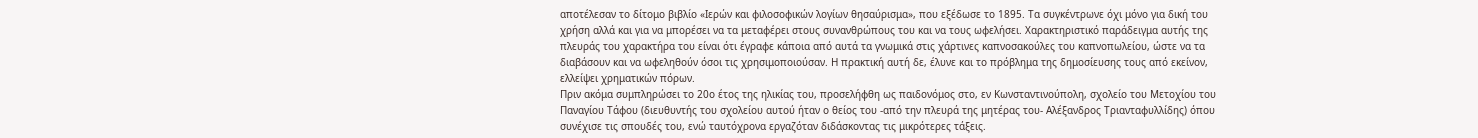αποτέλεσαν το δίτομο βιβλίο «Ιερών και φιλοσοφικών λογίων θησαύρισμα», που εξέδωσε το 1895. Τα συγκέντρωνε όχι μόνο για δική του χρήση αλλά και για να μπορέσει να τα μεταφέρει στους συνανθρώπους του και να τους ωφελήσει. Χαρακτηριστικό παράδειγμα αυτής της πλευράς του χαρακτήρα του είναι ότι έγραφε κάποια από αυτά τα γνωμικά στις χάρτινες καπνοσακούλες του καπνοπωλείου, ώστε να τα διαβάσουν και να ωφεληθούν όσοι τις χρησιμοποιούσαν. Η πρακτική αυτή δε, έλυνε και το πρόβλημα της δημοσίευσης τους από εκείνον, ελλείψει χρηματικών πόρων.
Πριν ακόμα συμπληρώσει το 20ο έτος της ηλικίας του, προσελήφθη ως παιδονόμος στο, εν Κωνσταντινούπολη, σχολείο του Μετοχίου του Παναγίου Τάφου (διευθυντής του σχολείου αυτού ήταν ο θείος του -από την πλευρά της μητέρας του- Αλέξανδρος Τριανταφυλλίδης) όπου συνέχισε τις σπουδές του, ενώ ταυτόχρονα εργαζόταν διδάσκοντας τις μικρότερες τάξεις.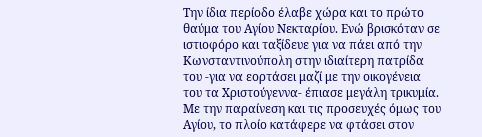Την ίδια περίοδο έλαβε χώρα και το πρώτο θαύμα του Αγίου Νεκταρίου. Ενώ βρισκόταν σε ιστιοφόρο και ταξίδευε για να πάει από την Κωνσταντινούπολη στην ιδιαίτερη πατρίδα του -για να εορτάσει μαζί με την οικογένεια του τα Χριστούγεννα- έπιασε μεγάλη τρικυμία. Με την παραίνεση και τις προσευχές όμως του Αγίου, το πλοίο κατάφερε να φτάσει στον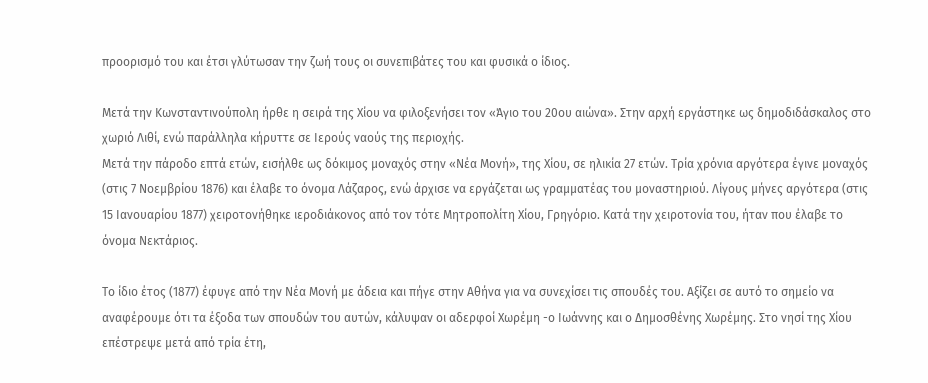προορισμό του και έτσι γλύτωσαν την ζωή τους οι συνεπιβάτες του και φυσικά ο ίδιος.

Μετά την Κωνσταντινούπολη ήρθε η σειρά της Χίου να φιλοξενήσει τον «Άγιο του 20ου αιώνα». Στην αρχή εργάστηκε ως δημοδιδάσκαλος στο χωριό Λιθί, ενώ παράλληλα κήρυττε σε Ιερούς ναούς της περιοχής.
Μετά την πάροδο επτά ετών, εισήλθε ως δόκιμος μοναχός στην «Νέα Μονή», της Χίου, σε ηλικία 27 ετών. Τρία χρόνια αργότερα έγινε μοναχός (στις 7 Νοεμβρίου 1876) και έλαβε το όνομα Λάζαρος, ενώ άρχισε να εργάζεται ως γραμματέας του μοναστηριού. Λίγους μήνες αργότερα (στις 15 Ιανουαρίου 1877) χειροτονήθηκε ιεροδιάκονος από τον τότε Μητροπολίτη Χίου, Γρηγόριο. Κατά την χειροτονία του, ήταν που έλαβε το όνομα Νεκτάριος.

Το ίδιο έτος (1877) έφυγε από την Νέα Μονή με άδεια και πήγε στην Αθήνα για να συνεχίσει τις σπουδές του. Αξίζει σε αυτό το σημείο να αναφέρουμε ότι τα έξοδα των σπουδών του αυτών, κάλυψαν οι αδερφοί Χωρέμη -ο Ιωάννης και ο Δημοσθένης Χωρέμης. Στο νησί της Χίου επέστρεψε μετά από τρία έτη,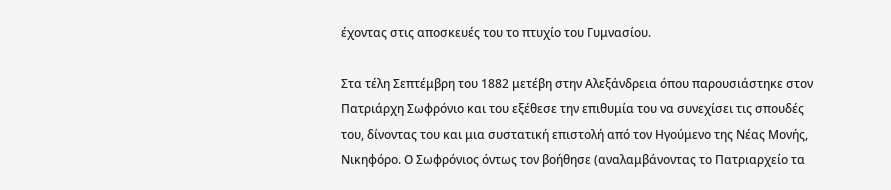έχοντας στις αποσκευές του το πτυχίο του Γυμνασίου.

Στα τέλη Σεπτέμβρη του 1882 μετέβη στην Αλεξάνδρεια όπου παρουσιάστηκε στον Πατριάρχη Σωφρόνιο και του εξέθεσε την επιθυμία του να συνεχίσει τις σπουδές του, δίνοντας του και μια συστατική επιστολή από τον Ηγούμενο της Νέας Μονής, Νικηφόρο. Ο Σωφρόνιος όντως τον βοήθησε (αναλαμβάνοντας το Πατριαρχείο τα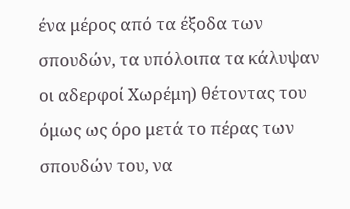ένα μέρος από τα έξοδα των σπουδών, τα υπόλοιπα τα κάλυψαν οι αδερφοί Χωρέμη) θέτοντας του όμως ως όρο μετά το πέρας των σπουδών του, να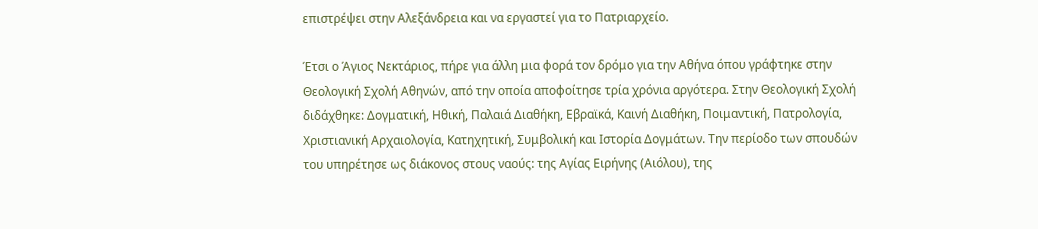επιστρέψει στην Αλεξάνδρεια και να εργαστεί για το Πατριαρχείο.

Έτσι ο Άγιος Νεκτάριος, πήρε για άλλη μια φορά τον δρόμο για την Αθήνα όπου γράφτηκε στην Θεολογική Σχολή Αθηνών, από την οποία αποφοίτησε τρία χρόνια αργότερα. Στην Θεολογική Σχολή διδάχθηκε: Δογματική, Ηθική, Παλαιά Διαθήκη, Εβραϊκά, Καινή Διαθήκη, Ποιμαντική, Πατρολογία, Χριστιανική Αρχαιολογία, Κατηχητική, Συμβολική και Ιστορία Δογμάτων. Την περίοδο των σπουδών του υπηρέτησε ως διάκονος στους ναούς: της Αγίας Ειρήνης (Αιόλου), της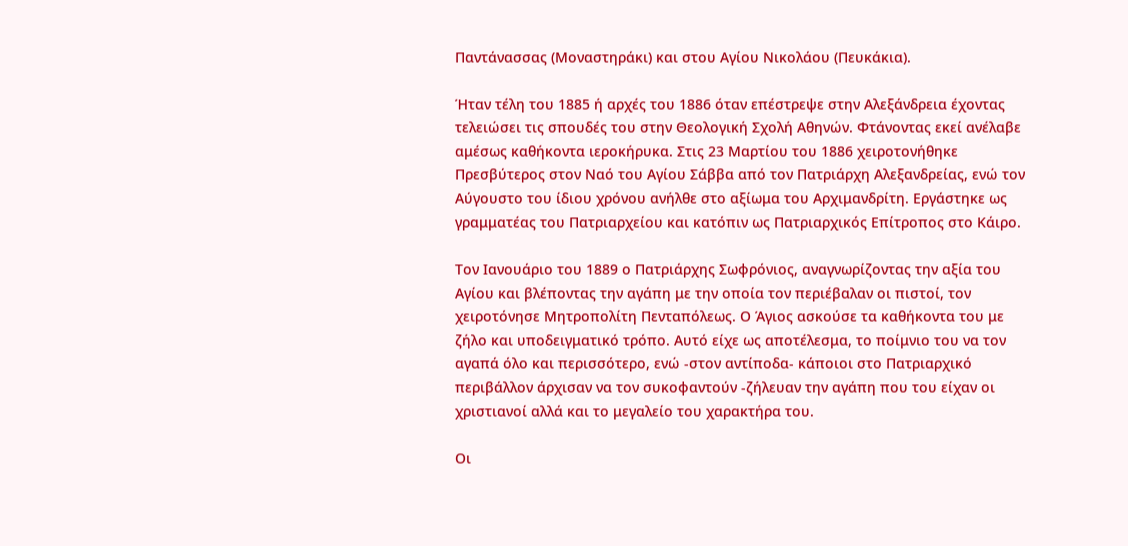Παντάνασσας (Μοναστηράκι) και στου Αγίου Νικολάου (Πευκάκια).

Ήταν τέλη του 1885 ή αρχές του 1886 όταν επέστρεψε στην Αλεξάνδρεια έχοντας τελειώσει τις σπουδές του στην Θεολογική Σχολή Αθηνών. Φτάνοντας εκεί ανέλαβε αμέσως καθήκοντα ιεροκήρυκα. Στις 23 Μαρτίου του 1886 χειροτονήθηκε Πρεσβύτερος στον Ναό του Αγίου Σάββα από τον Πατριάρχη Αλεξανδρείας, ενώ τον Αύγουστο του ίδιου χρόνου ανήλθε στο αξίωμα του Αρχιμανδρίτη. Εργάστηκε ως γραμματέας του Πατριαρχείου και κατόπιν ως Πατριαρχικός Επίτροπος στο Κάιρο.

Τον Ιανουάριο του 1889 ο Πατριάρχης Σωφρόνιος, αναγνωρίζοντας την αξία του Αγίου και βλέποντας την αγάπη με την οποία τον περιέβαλαν οι πιστοί, τον χειροτόνησε Μητροπολίτη Πενταπόλεως. Ο Άγιος ασκούσε τα καθήκοντα του με ζήλο και υποδειγματικό τρόπο. Αυτό είχε ως αποτέλεσμα, το ποίμνιο του να τον αγαπά όλο και περισσότερο, ενώ -στον αντίποδα- κάποιοι στο Πατριαρχικό περιβάλλον άρχισαν να τον συκοφαντούν -ζήλευαν την αγάπη που του είχαν οι χριστιανοί αλλά και το μεγαλείο του χαρακτήρα του.

Οι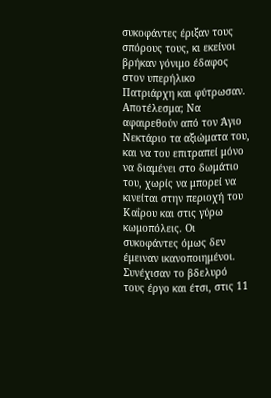συκοφάντες έριξαν τους σπόρους τους, κι εκείνοι βρήκαν γόνιμο έδαφος στον υπερήλικο Πατριάρχη και φύτρωσαν. Αποτέλεσμα; Να αφαιρεθούν από τον Άγιο Νεκτάριο τα αξιώματα του, και να του επιτραπεί μόνο να διαμένει στο δωμάτιο του, χωρίς να μπορεί να κινείται στην περιοχή του Καΐρου και στις γύρω κωμοπόλεις. Οι συκοφάντες όμως δεν έμειναν ικανοποιημένοι. Συνέχισαν το βδελυρό τους έργο και έτσι, στις 11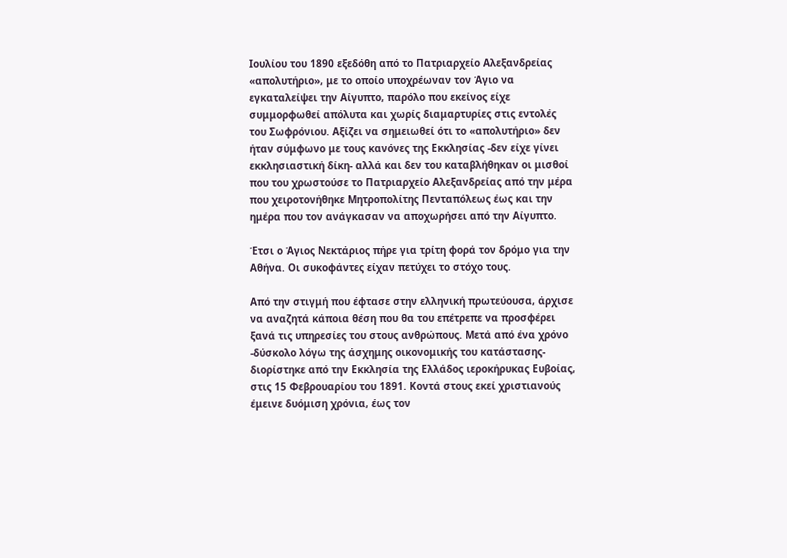Ιουλίου του 1890 εξεδόθη από το Πατριαρχείο Αλεξανδρείας «απολυτήριο», με το οποίο υποχρέωναν τον Άγιο να εγκαταλείψει την Αίγυπτο, παρόλο που εκείνος είχε συμμορφωθεί απόλυτα και χωρίς διαμαρτυρίες στις εντολές του Σωφρόνιου. Αξίζει να σημειωθεί ότι το «απολυτήριο» δεν ήταν σύμφωνο με τους κανόνες της Εκκλησίας -δεν είχε γίνει εκκλησιαστική δίκη- αλλά και δεν του καταβλήθηκαν οι μισθοί που του χρωστούσε το Πατριαρχείο Αλεξανδρείας από την μέρα που χειροτονήθηκε Μητροπολίτης Πενταπόλεως έως και την ημέρα που τον ανάγκασαν να αποχωρήσει από την Αίγυπτο.

Έτσι ο Άγιος Νεκτάριος πήρε για τρίτη φορά τον δρόμο για την Αθήνα. Οι συκοφάντες είχαν πετύχει το στόχο τους.

Από την στιγμή που έφτασε στην ελληνική πρωτεύουσα, άρχισε να αναζητά κάποια θέση που θα του επέτρεπε να προσφέρει ξανά τις υπηρεσίες του στους ανθρώπους. Μετά από ένα χρόνο -δύσκολο λόγω της άσχημης οικονομικής του κατάστασης- διορίστηκε από την Εκκλησία της Ελλάδος ιεροκήρυκας Ευβοίας, στις 15 Φεβρουαρίου του 1891. Κοντά στους εκεί χριστιανούς έμεινε δυόμιση χρόνια, έως τον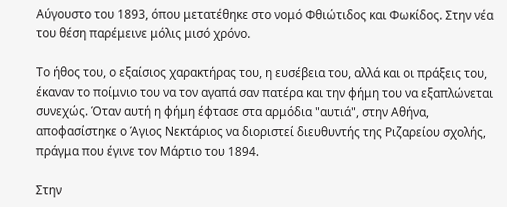Αύγουστο του 1893, όπου μετατέθηκε στο νομό Φθιώτιδος και Φωκίδος. Στην νέα του θέση παρέμεινε μόλις μισό χρόνο.

Το ήθος του, ο εξαίσιος χαρακτήρας του, η ευσέβεια του, αλλά και οι πράξεις του, έκαναν το ποίμνιο του να τον αγαπά σαν πατέρα και την φήμη του να εξαπλώνεται συνεχώς. Όταν αυτή η φήμη έφτασε στα αρμόδια "αυτιά", στην Αθήνα, αποφασίστηκε ο Άγιος Νεκτάριος να διοριστεί διευθυντής της Ριζαρείου σχολής, πράγμα που έγινε τον Μάρτιο του 1894.

Στην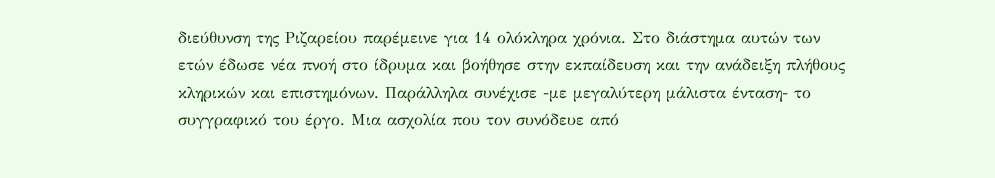διεύθυνση της Ριζαρείου παρέμεινε για 14 ολόκληρα χρόνια. Στο διάστημα αυτών των ετών έδωσε νέα πνοή στο ίδρυμα και βοήθησε στην εκπαίδευση και την ανάδειξη πλήθους κληρικών και επιστημόνων. Παράλληλα συνέχισε -με μεγαλύτερη μάλιστα ένταση- το συγγραφικό του έργο. Μια ασχολία που τον συνόδευε από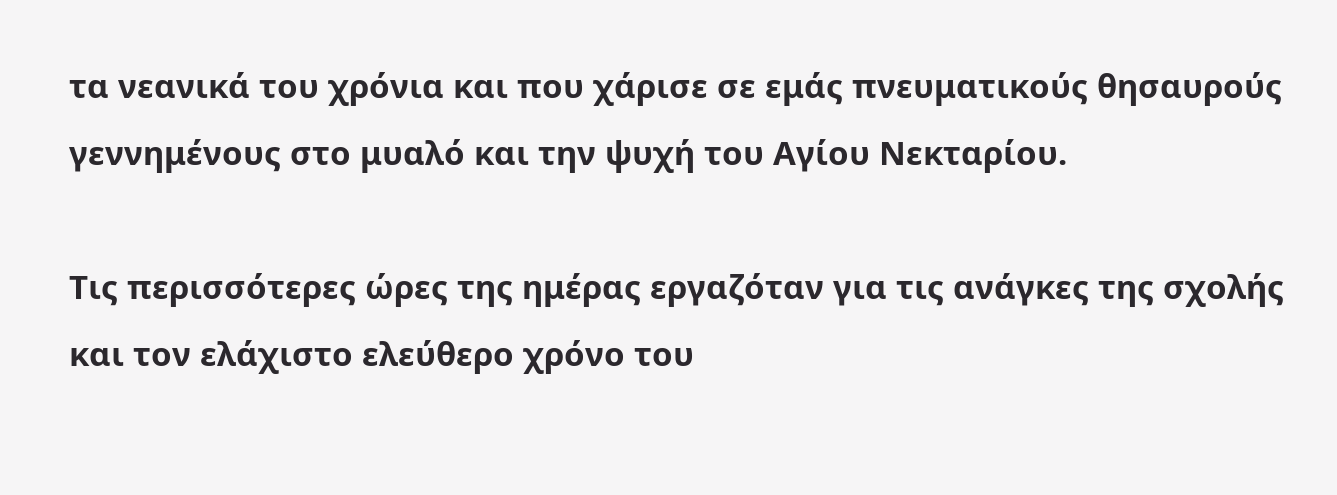τα νεανικά του χρόνια και που χάρισε σε εμάς πνευματικούς θησαυρούς γεννημένους στο μυαλό και την ψυχή του Αγίου Νεκταρίου.

Τις περισσότερες ώρες της ημέρας εργαζόταν για τις ανάγκες της σχολής και τον ελάχιστο ελεύθερο χρόνο του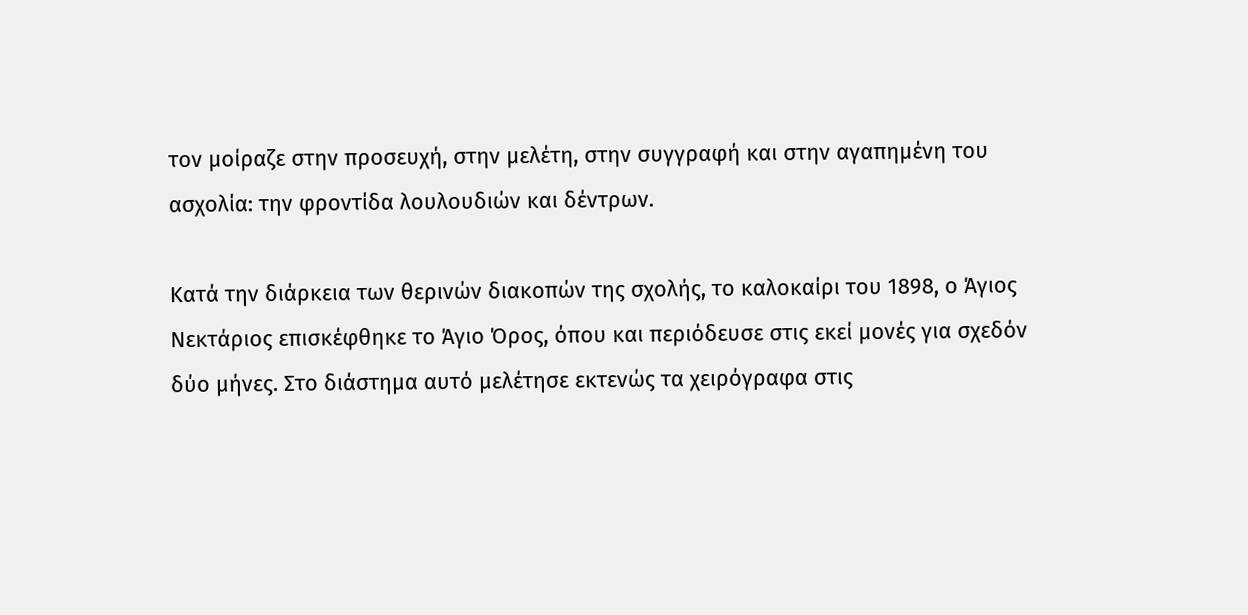τον μοίραζε στην προσευχή, στην μελέτη, στην συγγραφή και στην αγαπημένη του ασχολία: την φροντίδα λουλουδιών και δέντρων.

Κατά την διάρκεια των θερινών διακοπών της σχολής, το καλοκαίρι του 1898, ο Άγιος Νεκτάριος επισκέφθηκε το Άγιο Όρος, όπου και περιόδευσε στις εκεί μονές για σχεδόν δύο μήνες. Στο διάστημα αυτό μελέτησε εκτενώς τα χειρόγραφα στις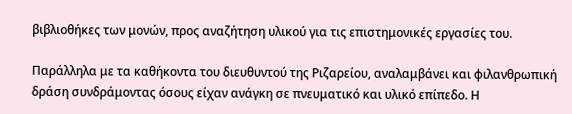βιβλιοθήκες των μονών, προς αναζήτηση υλικού για τις επιστημονικές εργασίες του.

Παράλληλα με τα καθήκοντα του διευθυντού της Ριζαρείου, αναλαμβάνει και φιλανθρωπική δράση συνδράμοντας όσους είχαν ανάγκη σε πνευματικό και υλικό επίπεδο. Η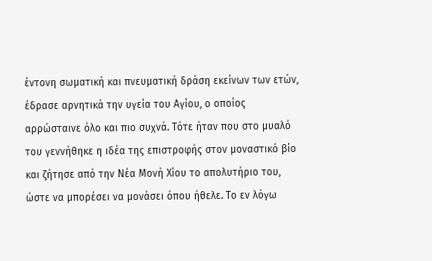έντονη σωματική και πνευματική δράση εκείνων των ετών, έδρασε αρνητικά την υγεία του Αγίου, ο οποίος αρρώσταινε όλο και πιο συχνά. Τότε ήταν που στο μυαλό του γεννήθηκε η ιδέα της επιστροφής στον μοναστικό βίο και ζήτησε από την Νέα Μονή Χίου το απολυτήριο του, ώστε να μπορέσει να μονάσει όπου ήθελε. Το εν λόγω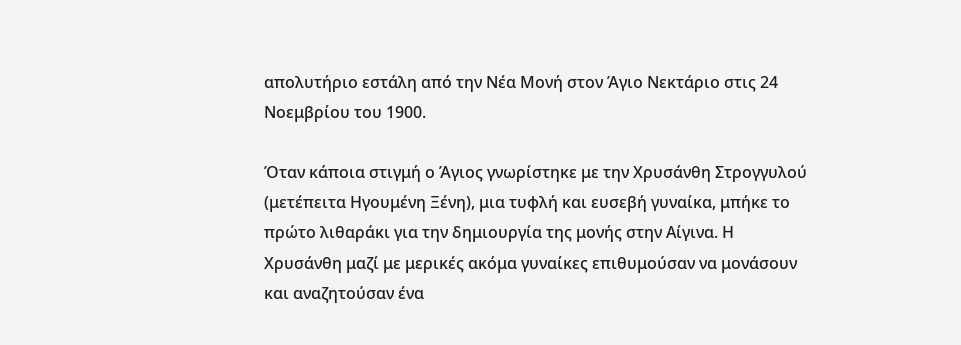απολυτήριο εστάλη από την Νέα Μονή στον Άγιο Νεκτάριο στις 24 Νοεμβρίου του 1900.

Όταν κάποια στιγμή ο Άγιος γνωρίστηκε με την Χρυσάνθη Στρογγυλού (μετέπειτα Ηγουμένη Ξένη), μια τυφλή και ευσεβή γυναίκα, μπήκε το πρώτο λιθαράκι για την δημιουργία της μονής στην Αίγινα. Η Χρυσάνθη μαζί με μερικές ακόμα γυναίκες επιθυμούσαν να μονάσουν και αναζητούσαν ένα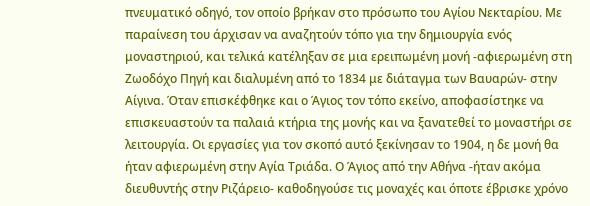πνευματικό οδηγό, τον οποίο βρήκαν στο πρόσωπο του Αγίου Νεκταρίου. Με παραίνεση του άρχισαν να αναζητούν τόπο για την δημιουργία ενός μοναστηριού, και τελικά κατέληξαν σε μια ερειπωμένη μονή -αφιερωμένη στη Ζωοδόχο Πηγή και διαλυμένη από το 1834 με διάταγμα των Βαυαρών- στην Αίγινα. Όταν επισκέφθηκε και ο Άγιος τον τόπο εκείνο, αποφασίστηκε να επισκευαστούν τα παλαιά κτήρια της μονής και να ξανατεθεί το μοναστήρι σε λειτουργία. Οι εργασίες για τον σκοπό αυτό ξεκίνησαν το 1904, η δε μονή θα ήταν αφιερωμένη στην Αγία Τριάδα. Ο Άγιος από την Αθήνα -ήταν ακόμα διευθυντής στην Ριζάρειο- καθοδηγούσε τις μοναχές και όποτε έβρισκε χρόνο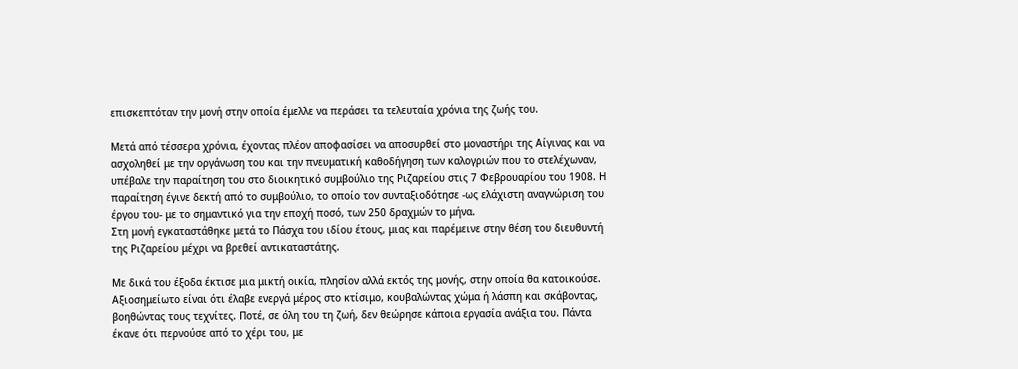επισκεπτόταν την μονή στην οποία έμελλε να περάσει τα τελευταία χρόνια της ζωής του.

Μετά από τέσσερα χρόνια, έχοντας πλέον αποφασίσει να αποσυρθεί στο μοναστήρι της Αίγινας και να ασχοληθεί με την οργάνωση του και την πνευματική καθοδήγηση των καλογριών που το στελέχωναν, υπέβαλε την παραίτηση του στο διοικητικό συμβούλιο της Ριζαρείου στις 7 Φεβρουαρίου του 1908. Η παραίτηση έγινε δεκτή από το συμβούλιο, το οποίο τον συνταξιοδότησε -ως ελάχιστη αναγνώριση του έργου του- με το σημαντικό για την εποχή ποσό, των 250 δραχμών το μήνα.
Στη μονή εγκαταστάθηκε μετά το Πάσχα του ιδίου έτους, μιας και παρέμεινε στην θέση του διευθυντή της Ριζαρείου μέχρι να βρεθεί αντικαταστάτης.

Με δικά του έξοδα έκτισε μια μικτή οικία, πλησίον αλλά εκτός της μονής, στην οποία θα κατοικούσε. Αξιοσημείωτο είναι ότι έλαβε ενεργά μέρος στο κτίσιμο, κουβαλώντας χώμα ή λάσπη και σκάβοντας, βοηθώντας τους τεχνίτες. Ποτέ, σε όλη του τη ζωή, δεν θεώρησε κάποια εργασία ανάξια του. Πάντα έκανε ότι περνούσε από το χέρι του, με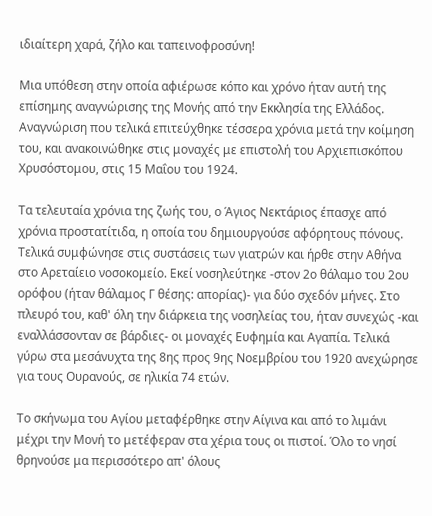ιδιαίτερη χαρά, ζήλο και ταπεινοφροσύνη!

Μια υπόθεση στην οποία αφιέρωσε κόπο και χρόνο ήταν αυτή της επίσημης αναγνώρισης της Μονής από την Εκκλησία της Ελλάδος. Αναγνώριση που τελικά επιτεύχθηκε τέσσερα χρόνια μετά την κοίμηση του, και ανακοινώθηκε στις μοναχές με επιστολή του Αρχιεπισκόπου Χρυσόστομου, στις 15 Μαΐου του 1924.

Τα τελευταία χρόνια της ζωής του, ο Άγιος Νεκτάριος έπασχε από χρόνια προστατίτιδα, η οποία του δημιουργούσε αφόρητους πόνους. Τελικά συμφώνησε στις συστάσεις των γιατρών και ήρθε στην Αθήνα στο Αρεταίειο νοσοκομείο. Εκεί νοσηλεύτηκε -στον 2ο θάλαμο του 2ου ορόφου (ήταν θάλαμος Γ θέσης: απορίας)- για δύο σχεδόν μήνες. Στο πλευρό του, καθ' όλη την διάρκεια της νοσηλείας του, ήταν συνεχώς -και εναλλάσσονταν σε βάρδιες- οι μοναχές Ευφημία και Αγαπία. Τελικά γύρω στα μεσάνυχτα της 8ης προς 9ης Νοεμβρίου του 1920 ανεχώρησε για τους Ουρανούς, σε ηλικία 74 ετών.

Το σκήνωμα του Αγίου μεταφέρθηκε στην Αίγινα και από το λιμάνι μέχρι την Μονή το μετέφεραν στα χέρια τους οι πιστοί. Όλο το νησί θρηνούσε μα περισσότερο απ' όλους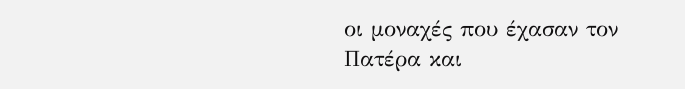οι μοναχές που έχασαν τον Πατέρα και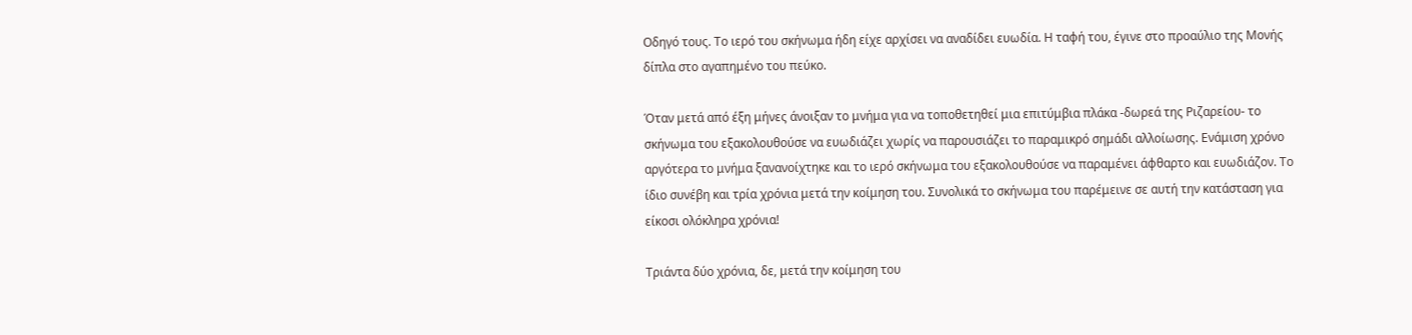Οδηγό τους. Το ιερό του σκήνωμα ήδη είχε αρχίσει να αναδίδει ευωδία. Η ταφή του, έγινε στο προαύλιο της Μονής δίπλα στο αγαπημένο του πεύκο.

Όταν μετά από έξη μήνες άνοιξαν το μνήμα για να τοποθετηθεί μια επιτύμβια πλάκα -δωρεά της Ριζαρείου- το σκήνωμα του εξακολουθούσε να ευωδιάζει χωρίς να παρουσιάζει το παραμικρό σημάδι αλλοίωσης. Ενάμιση χρόνο αργότερα το μνήμα ξανανοίχτηκε και το ιερό σκήνωμα του εξακολουθούσε να παραμένει άφθαρτο και ευωδιάζον. Το ίδιο συνέβη και τρία χρόνια μετά την κοίμηση του. Συνολικά το σκήνωμα του παρέμεινε σε αυτή την κατάσταση για είκοσι ολόκληρα χρόνια!

Τριάντα δύο χρόνια, δε, μετά την κοίμηση του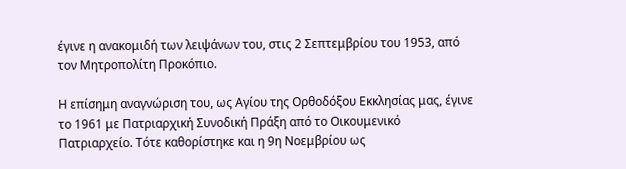έγινε η ανακομιδή των λειψάνων του, στις 2 Σεπτεμβρίου του 1953, από τον Μητροπολίτη Προκόπιο.

Η επίσημη αναγνώριση του, ως Αγίου της Ορθοδόξου Εκκλησίας μας, έγινε το 1961 με Πατριαρχική Συνοδική Πράξη από το Οικουμενικό Πατριαρχείο. Τότε καθορίστηκε και η 9η Νοεμβρίου ως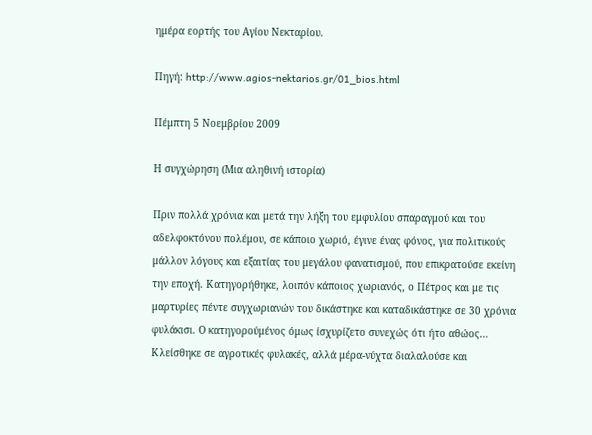ημέρα εορτής του Αγίου Νεκταρίου.

Πηγή: http://www.agios-nektarios.gr/01_bios.html

Πέμπτη 5 Νοεμβρίου 2009

Η συγχώρηση (Μια αληθινή ιστορία)

Πριν πολλά χρόνια και μετά την λήξη του εμφυλίου σπαραγμού και του αδελφοκτόνου πολέμου, σε κάποιο χωριό, έγινε ένας φόνος, για πολιτικούς μάλλον λόγους και εξαιτίας του μεγάλου φανατισμού, που επικρατούσε εκείνη την εποχή. Κατηγορήθηκε, λοιπόν κάποιος χωριανός, ο Πέτρος και με τις μαρτυρίες πέντε συγχωριανών του δικάστηκε και καταδικάστηκε σε 30 χρόνια φυλάκισι. Ο κατηγορούμένος όμως ίσχυρίζετο συνεχώς ότι ήτο αθώος… Κλείσθηκε σε αγροτικές φυλακές, αλλά μέρα-νύχτα διαλαλούσε και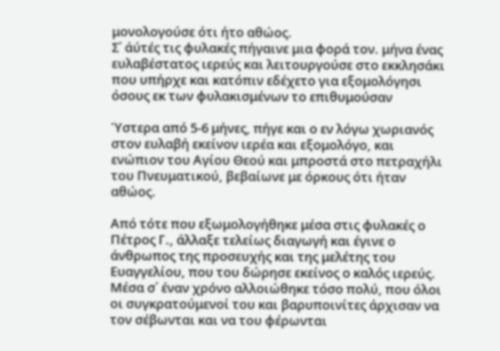μονολογούσε ότι ήτο αθώος.
Σ΄ άύτές τις φυλακές πήγαινε μια φορά τον. μήνα ένας ευλαβέστατος ιερεύς και λειτουργούσε στο εκκλησάκι που υπήρχε και κατόπιν εδέχετο για εξομολόγησι όσους εκ των φυλακισμένων το επιθυμούσαν

Ύστερα από 5-6 μήνες, πήγε και ο εν λόγω χωριανός στον ευλαβή εκείνον ιερέα και εξομολόγο, και ενώπιον του Αγίου Θεού και μπροστά στο πετραχήλι του Πνευματικού, βεβαίωνε με όρκους ότι ήταν αθώος.

Από τότε που εξωμολογήθηκε μέσα στις φυλακές ο Πέτρος Γ., άλλαξε τελείως διαγωγή και έγινε ο άνθρωπος της προσευχής και της μελέτης του Ευαγγελίου, που του δώρησε εκείνος ο καλός ιερεύς. Μέσα σ΄ έναν χρόνο αλλοιώθηκε τόσο πολύ, που όλοι οι συγκρατούμενοί του και βαρυποινίτες άρχισαν να τον σέβωνται και να του φέρωνται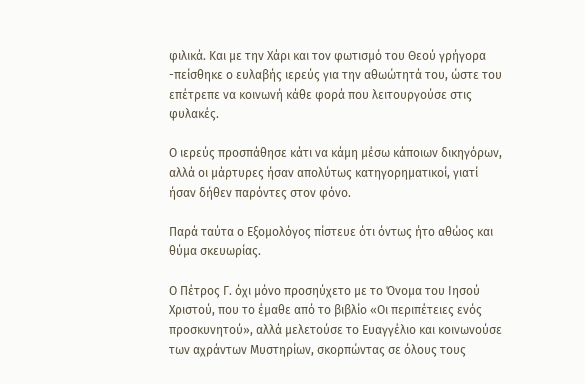φιλικά. Και με την Χάρι και τον φωτισμό του Θεού γρήγορα -πείσθηκε ο ευλαβής ιερεύς για την αθωώτητά του, ώστε του επέτρεπε να κοινωνή κάθε φορά που λειτουργούσε στις φυλακές.

Ο ιερεύς προσπάθησε κάτι να κάμη μέσω κάποιων δικηγόρων, αλλά οι μάρτυρες ήσαν απολύτως κατηγορηματικοί, γιατί ήσαν δήθεν παρόντες στον φόνο.

Παρά ταύτα ο Εξομολόγος πίστευε ότι όντως ήτο αθώος και θύμα σκευωρίας.

Ο Πέτρος Γ. όχι μόνο προσηύχετο με το Όνομα του Ιησού Χριστού, που το έμαθε από το βιβλίο «Οι περιπέτειες ενός προσκυνητού», αλλά μελετούσε το Ευαγγέλιο και κοινωνούσε των αχράντων Μυστηρίων, σκορπώντας σε όλους τους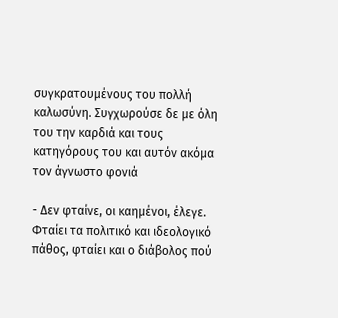συγκρατουμένους του πολλή καλωσύνη. Συγχωρούσε δε με όλη του την καρδιά και τους κατηγόρους του και αυτόν ακόμα τον άγνωστο φονιά

- Δεν φταίνε, οι καημένοι, έλεγε. Φταίει τα πολιτικό και ιδεολογικό πάθος, φταίει και ο διάβολος πού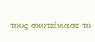τους σκοτείνιασε το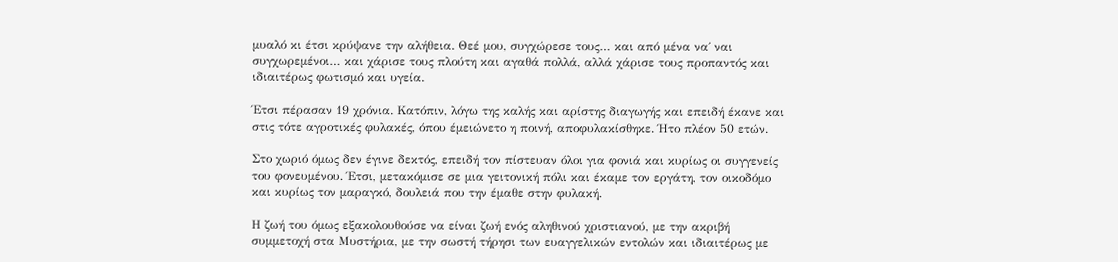μυαλό κι έτσι κρύψανε την αλήθεια. Θεέ μου, συγχώρεσε τους… και από μένα να΄ ναι συγχωρεμένοι… και χάρισε τους πλούτη και αγαθά πολλά, αλλά χάρισε τους προπαντός και ιδιαιτέρως φωτισμό και υγεία.

Έτσι πέρασαν 19 χρόνια. Κατόπιν, λόγω της καλής και αρίστης διαγωγής και επειδή έκανε και στις τότε αγροτικές φυλακές, όπου έμειώνετο η ποινή, αποφυλακίσθηκε. Ήτο πλέον 50 ετών.

Στο χωριό όμως δεν έγινε δεκτός, επειδή τον πίστευαν όλοι για φονιά και κυρίως οι συγγενείς του φονευμένου. Έτσι, μετακόμισε σε μια γειτονική πόλι και έκαμε τον εργάτη, τον οικοδόμο και κυρίως τον μαραγκό, δουλειά που την έμαθε στην φυλακή.

Η ζωή του όμως εξακολουθούσε να είναι ζωή ενός αληθινού χριστιανού, με την ακριβή συμμετοχή στα Μυστήρια, με την σωστή τήρησι των ευαγγελικών εντολών και ιδιαιτέρως με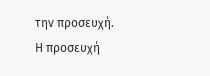την προσευχή. Η προσευχή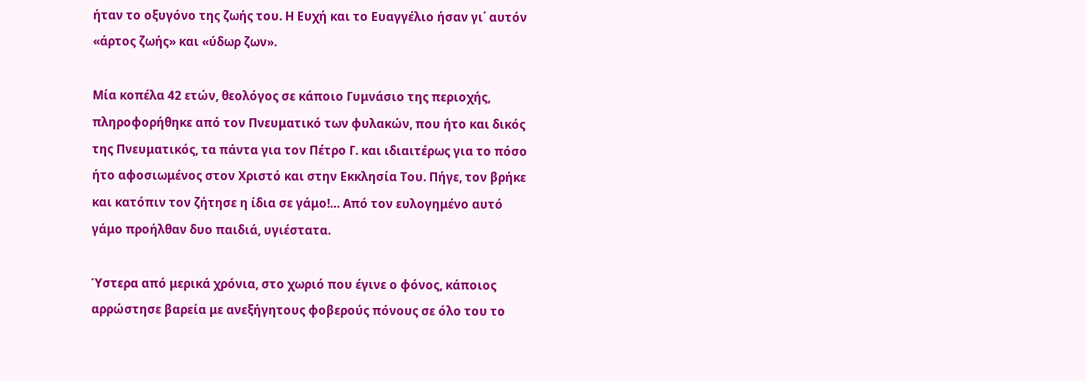ήταν το οξυγόνο της ζωής του. Η Ευχή και το Ευαγγέλιο ήσαν γι΄ αυτόν «άρτος ζωής» και «ύδωρ ζων».

Μία κοπέλα 42 ετών, θεολόγος σε κάποιο Γυμνάσιο της περιοχής, πληροφορήθηκε από τον Πνευματικό των φυλακών, που ήτο και δικός της Πνευματικός, τα πάντα για τον Πέτρο Γ. και ιδιαιτέρως για το πόσο ήτο αφοσιωμένος στον Χριστό και στην Εκκλησία Του. Πήγε, τον βρήκε και κατόπιν τον ζήτησε η ίδια σε γάμο!… Από τον ευλογημένο αυτό γάμο προήλθαν δυο παιδιά, υγιέστατα.

Ύστερα από μερικά χρόνια, στο χωριό που έγινε ο φόνος, κάποιος αρρώστησε βαρεία με ανεξήγητους φοβερούς πόνους σε όλο του το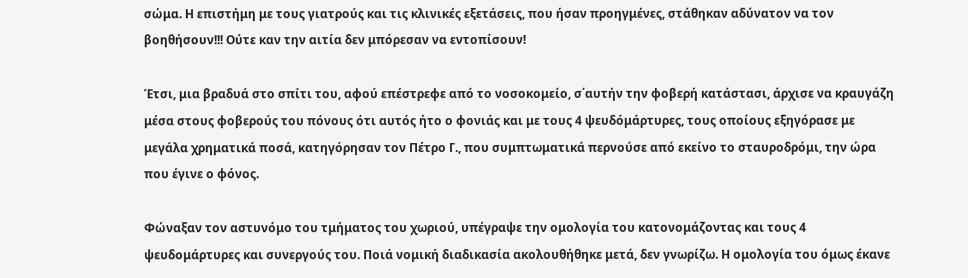σώμα. Η επιστήμη με τους γιατρούς και τις κλινικές εξετάσεις, που ήσαν προηγμένες, στάθηκαν αδύνατον να τον βοηθήσουν!!! Ούτε καν την αιτία δεν μπόρεσαν να εντοπίσουν!

Έτσι, μια βραδυά στο σπίτι του, αφού επέστρεφε από το νοσοκομείο, σ΄αυτήν την φοβερή κατάστασι, άρχισε να κραυγάζη μέσα στους φοβερούς του πόνους ότι αυτός ήτο ο φονιάς και με τους 4 ψευδόμάρτυρες, τους οποίους εξηγόρασε με μεγάλα χρηματικά ποσά, κατηγόρησαν τον Πέτρο Γ., που συμπτωματικά περνούσε από εκείνο το σταυροδρόμι, την ώρα που έγινε ο φόνος.

Φώναξαν τον αστυνόμο του τμήματος του χωριού, υπέγραψε την ομολογία του κατονομάζοντας και τους 4 ψευδομάρτυρες και συνεργούς του. Ποιά νομική διαδικασία ακολουθήθηκε μετά, δεν γνωρίζω. Η ομολογία του όμως έκανε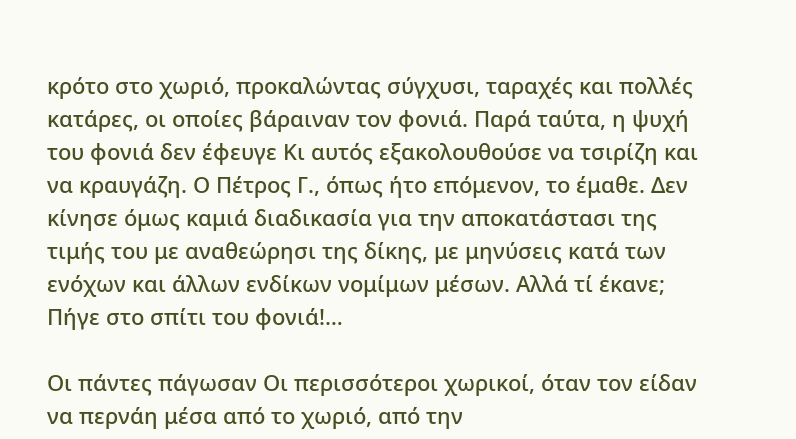κρότο στο χωριό, προκαλώντας σύγχυσι, ταραχές και πολλές κατάρες, οι οποίες βάραιναν τον φονιά. Παρά ταύτα, η ψυχή του φονιά δεν έφευγε Κι αυτός εξακολουθούσε να τσιρίζη και να κραυγάζη. Ο Πέτρος Γ., όπως ήτο επόμενον, το έμαθε. Δεν κίνησε όμως καμιά διαδικασία για την αποκατάστασι της τιμής του με αναθεώρησι της δίκης, με μηνύσεις κατά των ενόχων και άλλων ενδίκων νομίμων μέσων. Αλλά τί έκανε; Πήγε στο σπίτι του φονιά!…

Οι πάντες πάγωσαν Οι περισσότεροι χωρικοί, όταν τον είδαν να περνάη μέσα από το χωριό, από την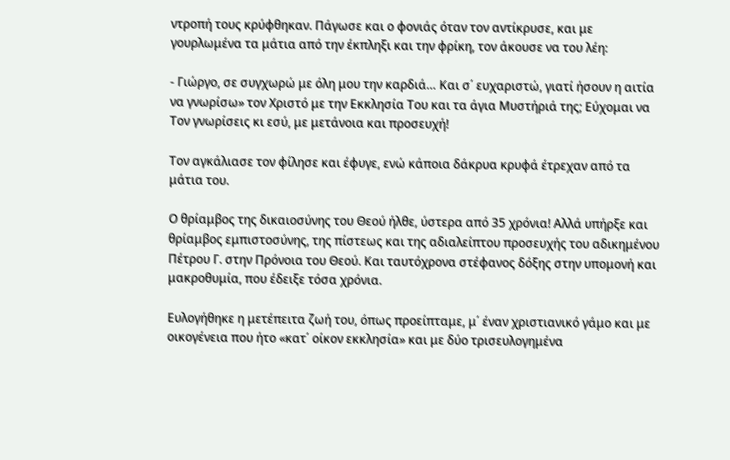ντροπή τους κρύφθηκαν. Πάγωσε και ο φονιάς όταν τον αντίκρυσε, και με γουρλωμένα τα μάτια από την έκπληξι και την φρίκη, τον άκουσε να του λέη:

- Γιώργο, σε συγχωρώ με όλη μου την καρδιά… Και σ΄ ευχαριστώ, γιατί ήσουν η αιτία να γνωρίσω» τον Χριστό με την Εκκλησία Του και τα άγια Μυστήριά της; Εύχομαι να Τον γνωρίσεις κι εσύ, με μετάνοια και προσευχή!

Τον αγκάλιασε τον φίλησε και έφυγε, ενώ κάποια δάκρυα κρυφά έτρεχαν από τα μάτια του.

Ο θρίαμβος της δικαιοσύνης του Θεού ήλθε, ύστερα από 35 χρόνια! Αλλά υπήρξε και θρίαμβος εμπιστοσύνης, της πίστεως και της αδιαλείπτου προσευχής του αδικημένου Πέτρου Γ. στην Πρόνοια του Θεού. Και ταυτόχρονα στέφανος δόξης στην υπομονή και μακροθυμία, που έδειξε τόσα χρόνια.

Ευλογήθηκε η μετέπειτα ζωή του, όπως προείπταμε, μ΄ έναν χριστιανικό γάμο και με οικογένεια που ήτο «κατ΄ οίκον εκκλησία» και με δύο τρισευλογημένα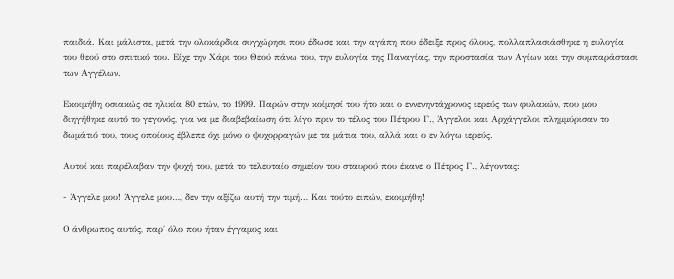παιδιά. Και μάλιστα, μετά την ολοκάρδια συγχώρησι που έδωσε και την αγάπη που έδειξε προς όλους, πολλαπλασιάσθηκε η ευλογία του θεού στο σπιτικό του. Είχε την Χάρι του Θεού πάνω του, την ευλογία της Παναγίας, την προστασία των Αγίων και την συμπαράστασι των Αγγέλων.

Εκοιμήθη οσιακώς σε ηλικία 80 ετών, το 1999. Παρών στην κοίμησί του ήτο και ο εννενηντάχρονος ιερεύς των φυλακών, που μου διηγήθηκε αυτό το γεγονός, για να με διαβεβαίωση ότι λίγο πριν το τέλος του Πέτρου Γ., Άγγελοι και Αρχάγγελοι πλημμύρισαν το δωμάτιό του, τους οποίους έβλεπε όχι μόνο ο ψυχορραγών με τα μάτια του, αλλά και ο εν λόγω ιερεύς.

Αυτοί και παρέλαβαν την ψυχή του, μετά το τελευταίο σημείον του σταυρού που έκανε ο Πέτρος Γ., λέγοντας:

- Άγγελε μου! Άγγελε μου…, δεν την αξίζω αυτή την τιμή… Και τούτο ειπών, εκοιμήθη!

Ο άνθρωπος αυτός, παρ΄ όλο που ήταν έγγαμος και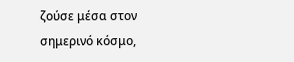ζούσε μέσα στον σημερινό κόσμο,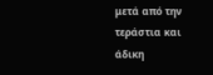μετά από την τεράστια και άδικη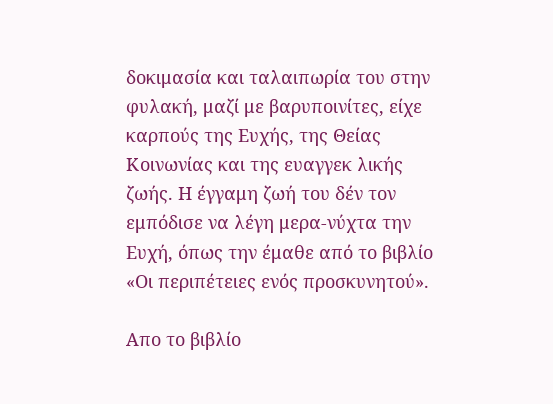δοκιμασία και ταλαιπωρία του στην φυλακή, μαζί με βαρυποινίτες, είχε καρπούς της Ευχής, της Θείας Κοινωνίας και της ευαγγεκ λικής ζωής. Η έγγαμη ζωή του δέν τον εμπόδισε να λέγη μερα-νύχτα την Ευχή, όπως την έμαθε από το βιβλίο «Οι περιπέτειες ενός προσκυνητού».

Απο το βιβλίο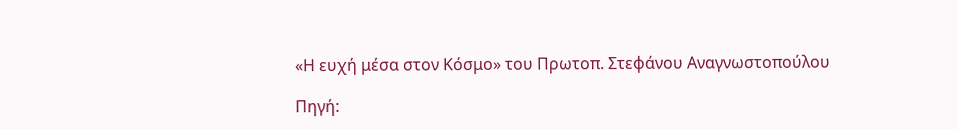«Η ευχή μέσα στον Κόσμο» του Πρωτοπ. Στεφάνου Αναγνωστοπούλου

Πηγή: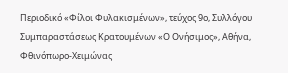Περιοδικό «Φίλοι Φυλακισμένων», τεύχος 9ο, Συλλόγου Συμπαραστάσεως Κρατουμένων «Ο Ονήσιμος», Αθήνα, Φθινόπωρο-Χειμώνας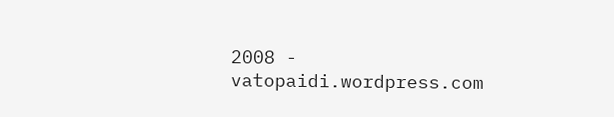2008 - vatopaidi.wordpress.com